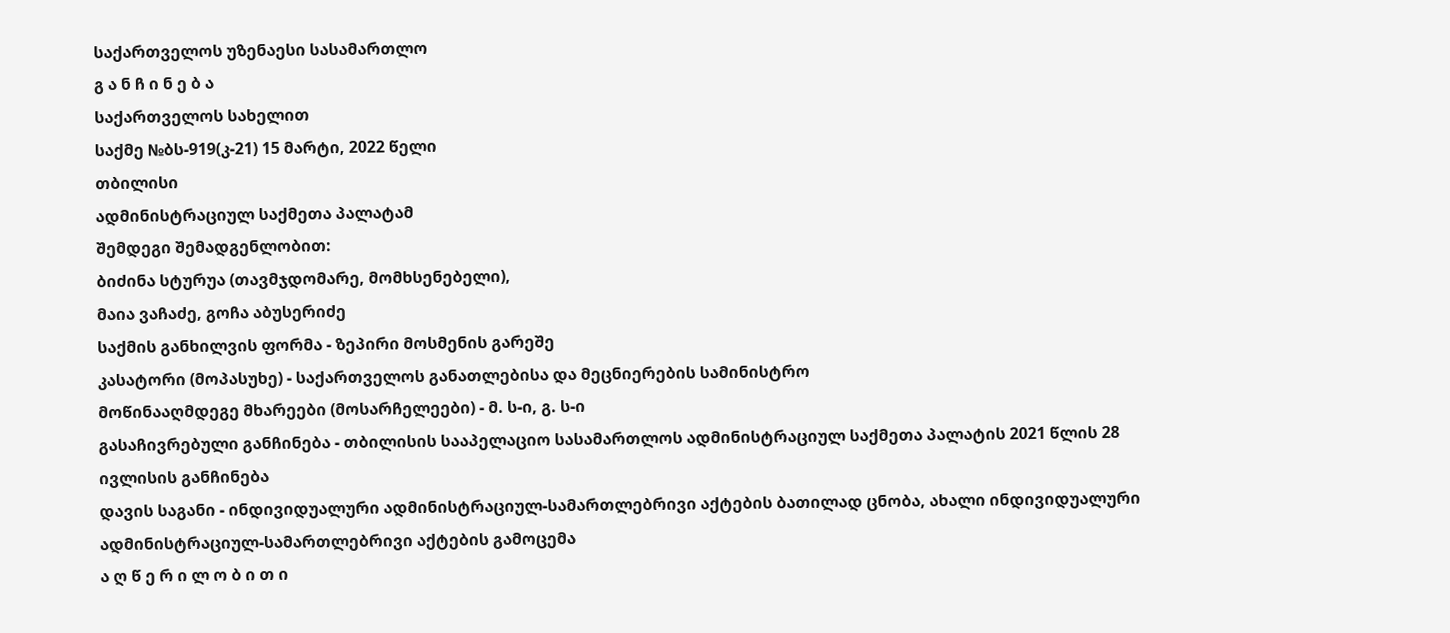საქართველოს უზენაესი სასამართლო
გ ა ნ ჩ ი ნ ე ბ ა
საქართველოს სახელით
საქმე №ბს-919(კ-21) 15 მარტი, 2022 წელი
თბილისი
ადმინისტრაციულ საქმეთა პალატამ
შემდეგი შემადგენლობით:
ბიძინა სტურუა (თავმჯდომარე, მომხსენებელი),
მაია ვაჩაძე, გოჩა აბუსერიძე
საქმის განხილვის ფორმა - ზეპირი მოსმენის გარეშე
კასატორი (მოპასუხე) - საქართველოს განათლებისა და მეცნიერების სამინისტრო
მოწინააღმდეგე მხარეები (მოსარჩელეები) - მ. ს-ი, გ. ს-ი
გასაჩივრებული განჩინება - თბილისის სააპელაციო სასამართლოს ადმინისტრაციულ საქმეთა პალატის 2021 წლის 28 ივლისის განჩინება
დავის საგანი - ინდივიდუალური ადმინისტრაციულ-სამართლებრივი აქტების ბათილად ცნობა, ახალი ინდივიდუალური ადმინისტრაციულ-სამართლებრივი აქტების გამოცემა
ა ღ წ ე რ ი ლ ო ბ ი თ ი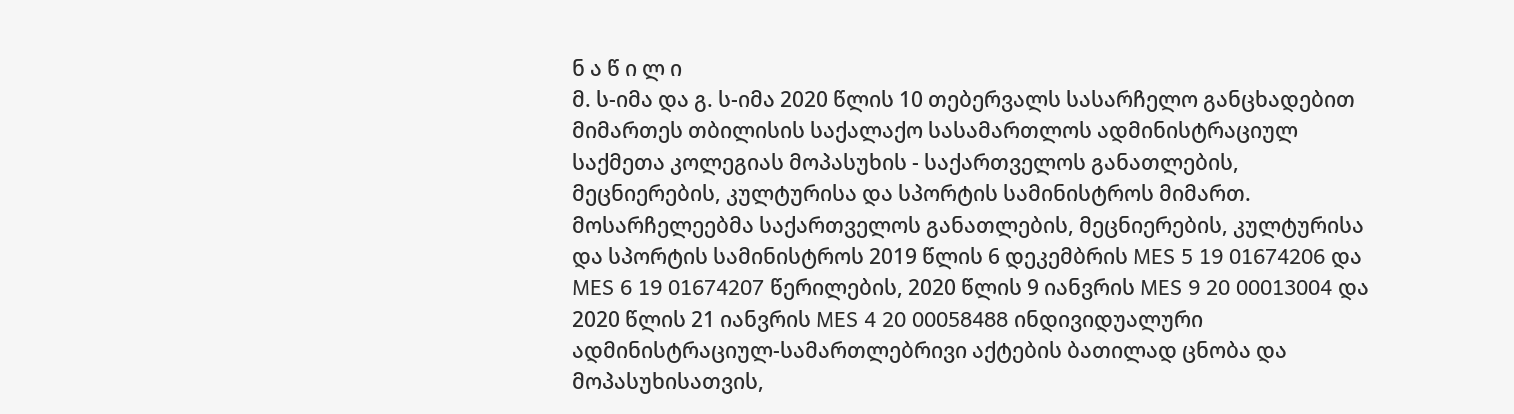ნ ა წ ი ლ ი
მ. ს-იმა და გ. ს-იმა 2020 წლის 10 თებერვალს სასარჩელო განცხადებით მიმართეს თბილისის საქალაქო სასამართლოს ადმინისტრაციულ საქმეთა კოლეგიას მოპასუხის - საქართველოს განათლების, მეცნიერების, კულტურისა და სპორტის სამინისტროს მიმართ. მოსარჩელეებმა საქართველოს განათლების, მეცნიერების, კულტურისა და სპორტის სამინისტროს 2019 წლის 6 დეკემბრის MES 5 19 01674206 და MES 6 19 01674207 წერილების, 2020 წლის 9 იანვრის MES 9 20 00013004 და 2020 წლის 21 იანვრის MES 4 20 00058488 ინდივიდუალური ადმინისტრაციულ-სამართლებრივი აქტების ბათილად ცნობა და მოპასუხისათვის,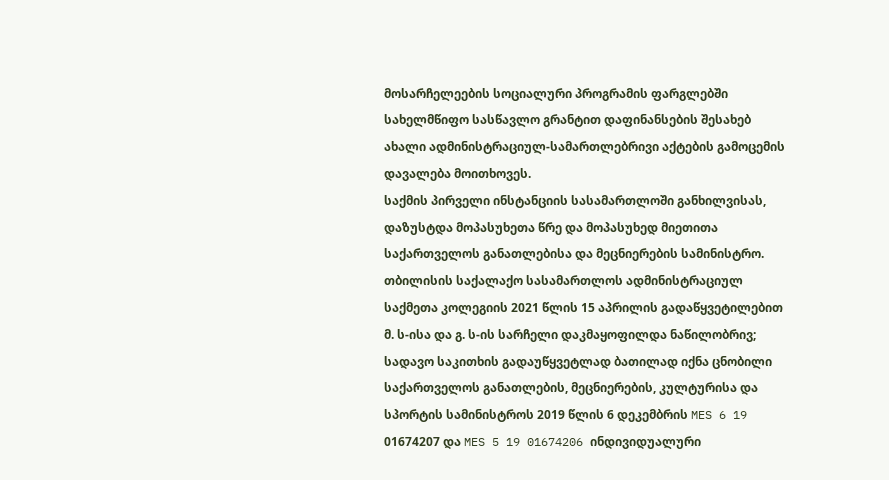მოსარჩელეების სოციალური პროგრამის ფარგლებში სახელმწიფო სასწავლო გრანტით დაფინანსების შესახებ ახალი ადმინისტრაციულ-სამართლებრივი აქტების გამოცემის დავალება მოითხოვეს.
საქმის პირველი ინსტანციის სასამართლოში განხილვისას, დაზუსტდა მოპასუხეთა წრე და მოპასუხედ მიეთითა საქართველოს განათლებისა და მეცნიერების სამინისტრო.
თბილისის საქალაქო სასამართლოს ადმინისტრაციულ საქმეთა კოლეგიის 2021 წლის 15 აპრილის გადაწყვეტილებით მ. ს-ისა და გ. ს-ის სარჩელი დაკმაყოფილდა ნაწილობრივ; სადავო საკითხის გადაუწყვეტლად ბათილად იქნა ცნობილი საქართველოს განათლების, მეცნიერების, კულტურისა და სპორტის სამინისტროს 2019 წლის 6 დეკემბრის MES 6 19 01674207 და MES 5 19 01674206 ინდივიდუალური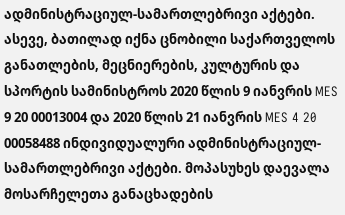ადმინისტრაციულ-სამართლებრივი აქტები. ასევე, ბათილად იქნა ცნობილი საქართველოს განათლების, მეცნიერების, კულტურის და სპორტის სამინისტროს 2020 წლის 9 იანვრის MES 9 20 00013004 და 2020 წლის 21 იანვრის MES 4 20 00058488 ინდივიდუალური ადმინისტრაციულ-სამართლებრივი აქტები. მოპასუხეს დაევალა მოსარჩელეთა განაცხადების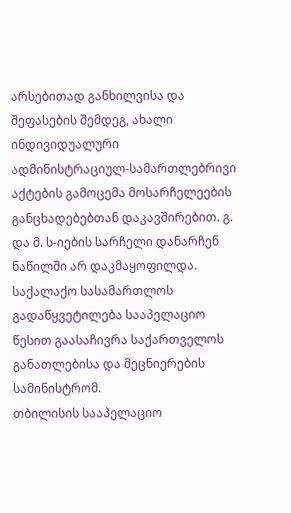არსებითად განხილვისა და შეფასების შემდეგ, ახალი ინდივიდუალური ადმინისტრაციულ-სამართლებრივი აქტების გამოცემა მოსარჩელეების განცხადებებთან დაკავშირებით. გ. და მ. ს-იების სარჩელი დანარჩენ ნაწილში არ დაკმაყოფილდა. საქალაქო სასამართლოს გადაწყვეტილება სააპელაციო წესით გაასაჩივრა საქართველოს განათლებისა და მეცნიერების სამინისტრომ.
თბილისის სააპელაციო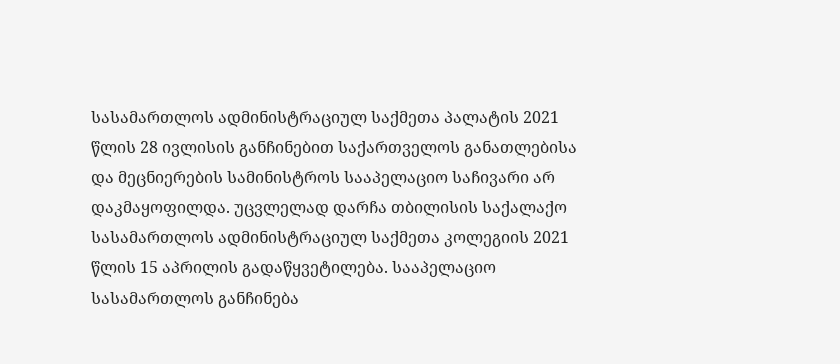სასამართლოს ადმინისტრაციულ საქმეთა პალატის 2021 წლის 28 ივლისის განჩინებით საქართველოს განათლებისა და მეცნიერების სამინისტროს სააპელაციო საჩივარი არ დაკმაყოფილდა. უცვლელად დარჩა თბილისის საქალაქო სასამართლოს ადმინისტრაციულ საქმეთა კოლეგიის 2021 წლის 15 აპრილის გადაწყვეტილება. სააპელაციო სასამართლოს განჩინება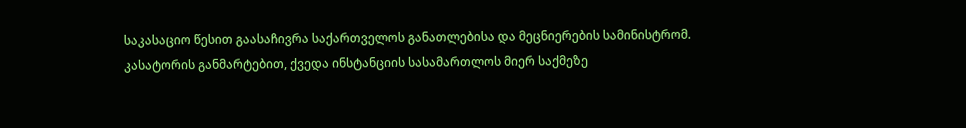საკასაციო წესით გაასაჩივრა საქართველოს განათლებისა და მეცნიერების სამინისტრომ.
კასატორის განმარტებით, ქვედა ინსტანციის სასამართლოს მიერ საქმეზე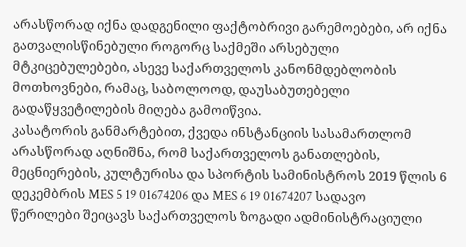არასწორად იქნა დადგენილი ფაქტობრივი გარემოებები, არ იქნა გათვალისწინებული როგორც საქმეში არსებული მტკიცებულებები, ასევე საქართველოს კანონმდებლობის მოთხოვნები, რამაც, საბოლოოდ, დაუსაბუთებელი გადაწყვეტილების მიღება გამოიწვია.
კასატორის განმარტებით, ქვედა ინსტანციის სასამართლომ არასწორად აღნიშნა, რომ საქართველოს განათლების, მეცნიერების, კულტურისა და სპორტის სამინისტროს 2019 წლის 6 დეკემბრის MES 5 19 01674206 და MES 6 19 01674207 სადავო წერილები შეიცავს საქართველოს ზოგადი ადმინისტრაციული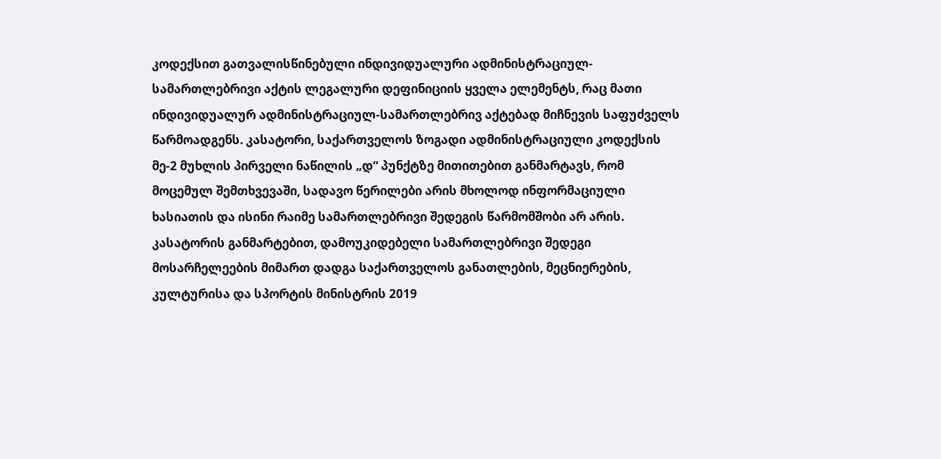კოდექსით გათვალისწინებული ინდივიდუალური ადმინისტრაციულ-სამართლებრივი აქტის ლეგალური დეფინიციის ყველა ელემენტს, რაც მათი ინდივიდუალურ ადმინისტრაციულ-სამართლებრივ აქტებად მიჩნევის საფუძველს წარმოადგენს. კასატორი, საქართველოს ზოგადი ადმინისტრაციული კოდექსის მე-2 მუხლის პირველი ნაწილის „დ“ პუნქტზე მითითებით განმარტავს, რომ მოცემულ შემთხვევაში, სადავო წერილები არის მხოლოდ ინფორმაციული ხასიათის და ისინი რაიმე სამართლებრივი შედეგის წარმომშობი არ არის. კასატორის განმარტებით, დამოუკიდებელი სამართლებრივი შედეგი მოსარჩელეების მიმართ დადგა საქართველოს განათლების, მეცნიერების, კულტურისა და სპორტის მინისტრის 2019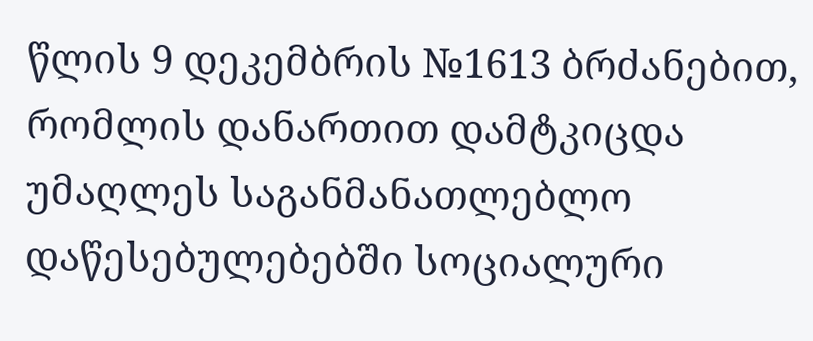წლის 9 დეკემბრის №1613 ბრძანებით, რომლის დანართით დამტკიცდა უმაღლეს საგანმანათლებლო დაწესებულებებში სოციალური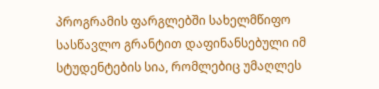პროგრამის ფარგლებში სახელმწიფო სასწავლო გრანტით დაფინანსებული იმ სტუდენტების სია, რომლებიც უმაღლეს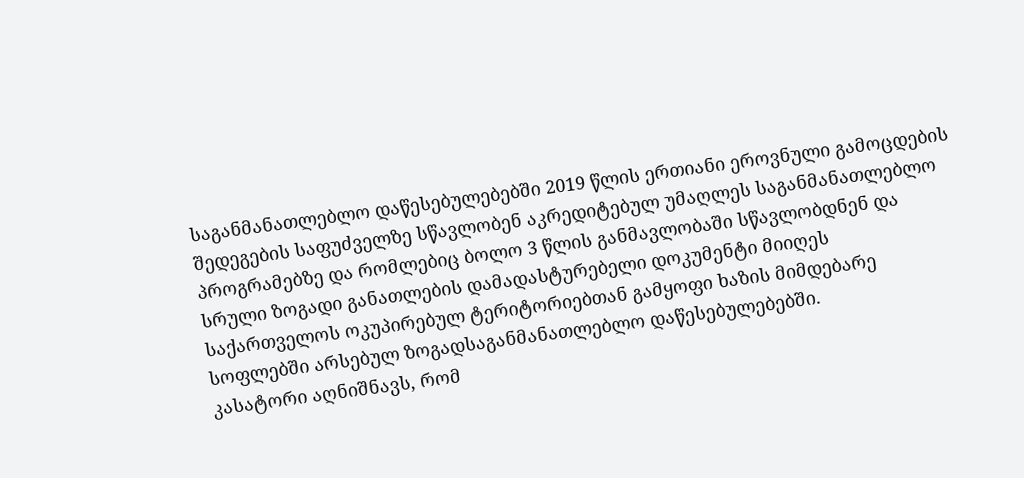საგანმანათლებლო დაწესებულებებში 2019 წლის ერთიანი ეროვნული გამოცდების შედეგების საფუძველზე სწავლობენ აკრედიტებულ უმაღლეს საგანმანათლებლო პროგრამებზე და რომლებიც ბოლო 3 წლის განმავლობაში სწავლობდნენ და სრული ზოგადი განათლების დამადასტურებელი დოკუმენტი მიიღეს საქართველოს ოკუპირებულ ტერიტორიებთან გამყოფი ხაზის მიმდებარე სოფლებში არსებულ ზოგადსაგანმანათლებლო დაწესებულებებში.
კასატორი აღნიშნავს, რომ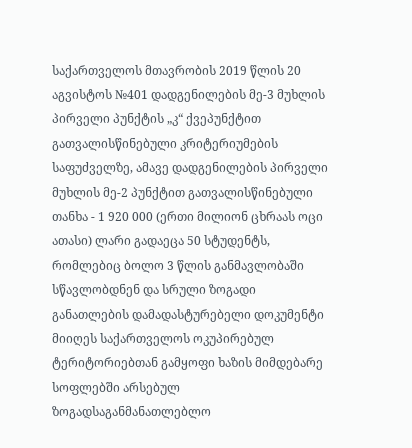საქართველოს მთავრობის 2019 წლის 20 აგვისტოს №401 დადგენილების მე-3 მუხლის პირველი პუნქტის „კ“ ქვეპუნქტით გათვალისწინებული კრიტერიუმების საფუძველზე, ამავე დადგენილების პირველი მუხლის მე-2 პუნქტით გათვალისწინებული თანხა - 1 920 000 (ერთი მილიონ ცხრაას ოცი ათასი) ლარი გადაეცა 50 სტუდენტს, რომლებიც ბოლო 3 წლის განმავლობაში სწავლობდნენ და სრული ზოგადი განათლების დამადასტურებელი დოკუმენტი მიიღეს საქართველოს ოკუპირებულ ტერიტორიებთან გამყოფი ხაზის მიმდებარე სოფლებში არსებულ ზოგადსაგანმანათლებლო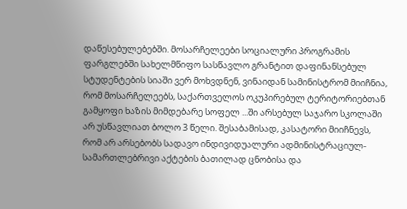დაწესებულებებში. მოსარჩელეები სოციალური პროგრამის ფარგლებში სახელმწიფო სასწავლო გრანტით დაფინანსებულ სტუდენტების სიაში ვერ მოხვდნენ, ვინაიდან სამინისტრომ მიიჩნია, რომ მოსარჩელეებს, საქართველოს ოკუპირებულ ტერიტორიებთან გამყოფი ხაზის მიმდებარე სოფელ ...ში არსებულ საჯარო სკოლაში არ უსწავლიათ ბოლო 3 წელი. შესაბამისად, კასატორი მიიჩნევს, რომ არ არსებობს სადავო ინდივიდუალური ადმინისტრაციულ-სამართლებრივი აქტების ბათილად ცნობისა და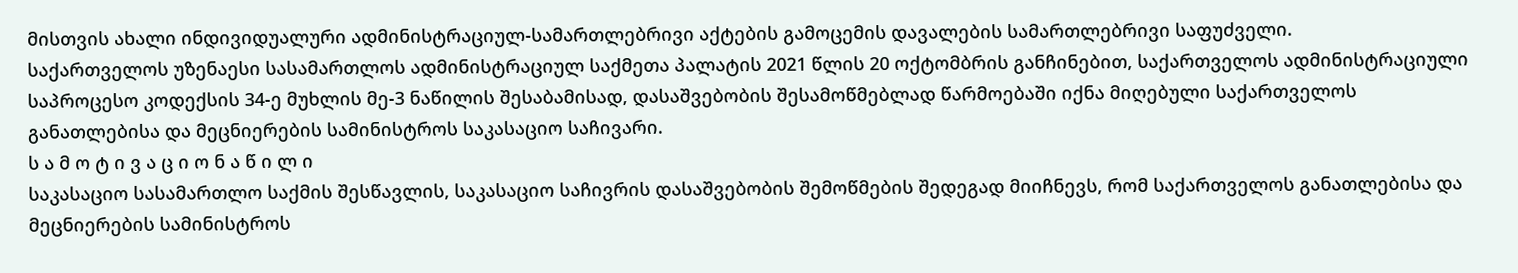მისთვის ახალი ინდივიდუალური ადმინისტრაციულ-სამართლებრივი აქტების გამოცემის დავალების სამართლებრივი საფუძველი.
საქართველოს უზენაესი სასამართლოს ადმინისტრაციულ საქმეთა პალატის 2021 წლის 20 ოქტომბრის განჩინებით, საქართველოს ადმინისტრაციული საპროცესო კოდექსის 34-ე მუხლის მე-3 ნაწილის შესაბამისად, დასაშვებობის შესამოწმებლად წარმოებაში იქნა მიღებული საქართველოს განათლებისა და მეცნიერების სამინისტროს საკასაციო საჩივარი.
ს ა მ ო ტ ი ვ ა ც ი ო ნ ა წ ი ლ ი
საკასაციო სასამართლო საქმის შესწავლის, საკასაციო საჩივრის დასაშვებობის შემოწმების შედეგად მიიჩნევს, რომ საქართველოს განათლებისა და მეცნიერების სამინისტროს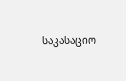საკასაციო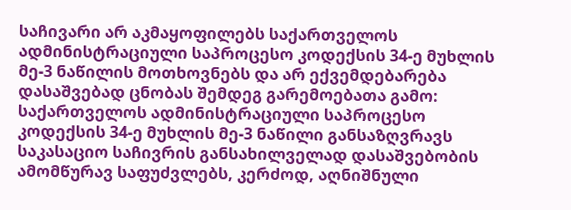საჩივარი არ აკმაყოფილებს საქართველოს ადმინისტრაციული საპროცესო კოდექსის 34-ე მუხლის მე-3 ნაწილის მოთხოვნებს და არ ექვემდებარება დასაშვებად ცნობას შემდეგ გარემოებათა გამო:
საქართველოს ადმინისტრაციული საპროცესო კოდექსის 34-ე მუხლის მე-3 ნაწილი განსაზღვრავს საკასაციო საჩივრის განსახილველად დასაშვებობის ამომწურავ საფუძვლებს, კერძოდ, აღნიშნული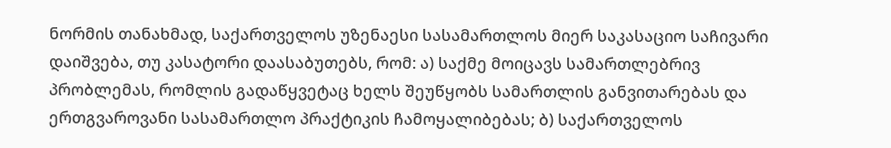ნორმის თანახმად, საქართველოს უზენაესი სასამართლოს მიერ საკასაციო საჩივარი დაიშვება, თუ კასატორი დაასაბუთებს, რომ: ა) საქმე მოიცავს სამართლებრივ პრობლემას, რომლის გადაწყვეტაც ხელს შეუწყობს სამართლის განვითარებას და ერთგვაროვანი სასამართლო პრაქტიკის ჩამოყალიბებას; ბ) საქართველოს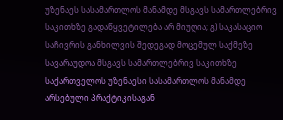უზენაეს სასამართლოს მანამდე მსგავს სამართლებრივ საკითხზე გადაწყვეტილება არ მიუღია; გ) საკასაციო საჩივრის განხილვის შედეგად მოცემულ საქმეზე სავარაუდოა მსგავს სამართლებრივ საკითხზე საქართველოს უზენაესი სასამართლოს მანამდე არსებული პრაქტიკისაგან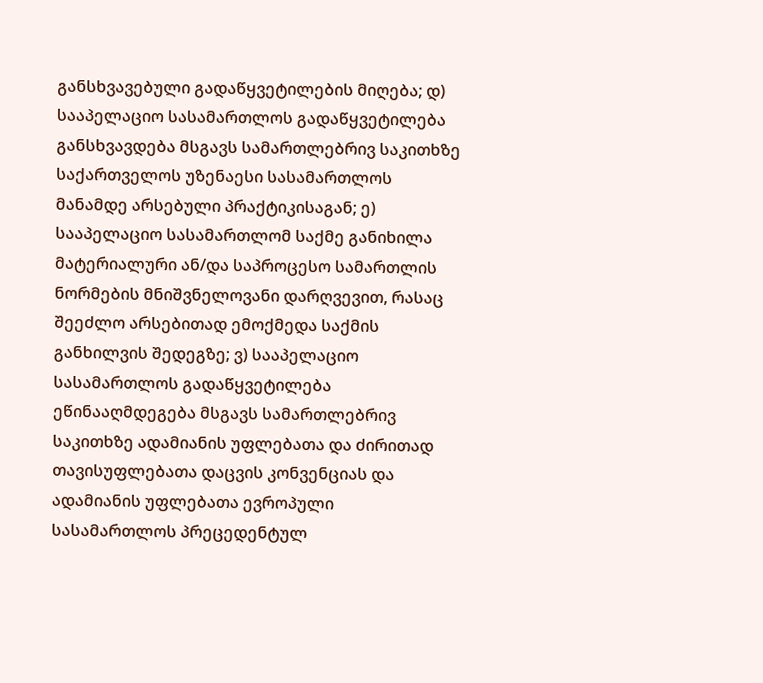განსხვავებული გადაწყვეტილების მიღება; დ) სააპელაციო სასამართლოს გადაწყვეტილება განსხვავდება მსგავს სამართლებრივ საკითხზე საქართველოს უზენაესი სასამართლოს მანამდე არსებული პრაქტიკისაგან; ე) სააპელაციო სასამართლომ საქმე განიხილა მატერიალური ან/და საპროცესო სამართლის ნორმების მნიშვნელოვანი დარღვევით, რასაც შეეძლო არსებითად ემოქმედა საქმის განხილვის შედეგზე; ვ) სააპელაციო სასამართლოს გადაწყვეტილება ეწინააღმდეგება მსგავს სამართლებრივ საკითხზე ადამიანის უფლებათა და ძირითად თავისუფლებათა დაცვის კონვენციას და ადამიანის უფლებათა ევროპული სასამართლოს პრეცედენტულ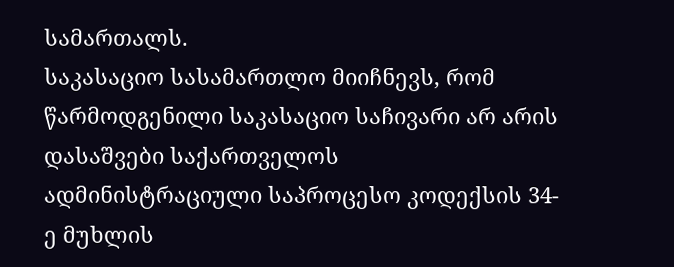სამართალს.
საკასაციო სასამართლო მიიჩნევს, რომ წარმოდგენილი საკასაციო საჩივარი არ არის დასაშვები საქართველოს ადმინისტრაციული საპროცესო კოდექსის 34-ე მუხლის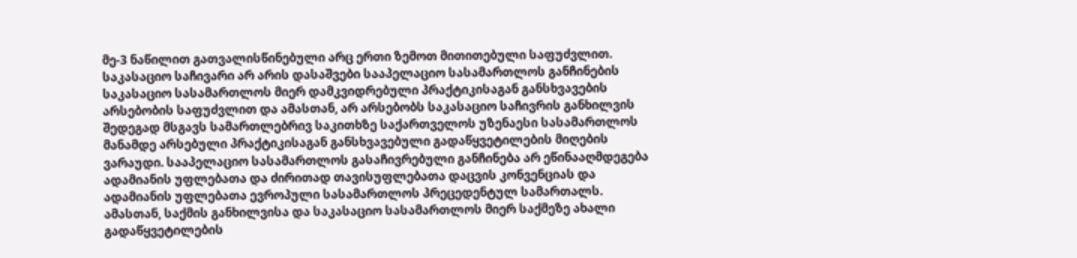მე-3 ნაწილით გათვალისწინებული არც ერთი ზემოთ მითითებული საფუძვლით.
საკასაციო საჩივარი არ არის დასაშვები სააპელაციო სასამართლოს განჩინების საკასაციო სასამართლოს მიერ დამკვიდრებული პრაქტიკისაგან განსხვავების არსებობის საფუძვლით და ამასთან, არ არსებობს საკასაციო საჩივრის განხილვის შედეგად მსგავს სამართლებრივ საკითხზე საქართველოს უზენაესი სასამართლოს მანამდე არსებული პრაქტიკისაგან განსხვავებული გადაწყვეტილების მიღების ვარაუდი. სააპელაციო სასამართლოს გასაჩივრებული განჩინება არ ეწინააღმდეგება ადამიანის უფლებათა და ძირითად თავისუფლებათა დაცვის კონვენციას და ადამიანის უფლებათა ევროპული სასამართლოს პრეცედენტულ სამართალს. ამასთან, საქმის განხილვისა და საკასაციო სასამართლოს მიერ საქმეზე ახალი გადაწყვეტილების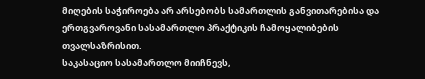მიღების საჭიროება არ არსებობს სამართლის განვითარებისა და ერთგვაროვანი სასამართლო პრაქტიკის ჩამოყალიბების თვალსაზრისით.
საკასაციო სასამართლო მიიჩნევს,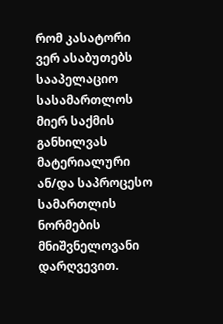რომ კასატორი ვერ ასაბუთებს სააპელაციო სასამართლოს მიერ საქმის განხილვას მატერიალური ან/და საპროცესო სამართლის ნორმების მნიშვნელოვანი დარღვევით.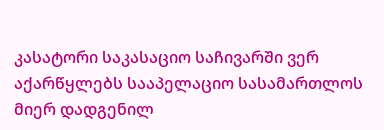კასატორი საკასაციო საჩივარში ვერ აქარწყლებს სააპელაციო სასამართლოს მიერ დადგენილ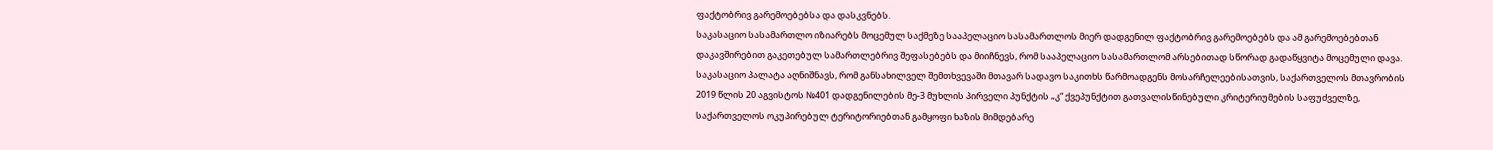ფაქტობრივ გარემოებებსა და დასკვნებს.
საკასაციო სასამართლო იზიარებს მოცემულ საქმეზე სააპელაციო სასამართლოს მიერ დადგენილ ფაქტობრივ გარემოებებს და ამ გარემოებებთან დაკავშირებით გაკეთებულ სამართლებრივ შეფასებებს და მიიჩნევს, რომ სააპელაციო სასამართლომ არსებითად სწორად გადაწყვიტა მოცემული დავა.
საკასაციო პალატა აღნიშნავს, რომ განსახილველ შემთხვევაში მთავარ სადავო საკითხს წარმოადგენს მოსარჩელეებისათვის, საქართველოს მთავრობის 2019 წლის 20 აგვისტოს №401 დადგენილების მე-3 მუხლის პირველი პუნქტის „კ“ ქვეპუნქტით გათვალისწინებული კრიტერიუმების საფუძველზე, საქართველოს ოკუპირებულ ტერიტორიებთან გამყოფი ხაზის მიმდებარე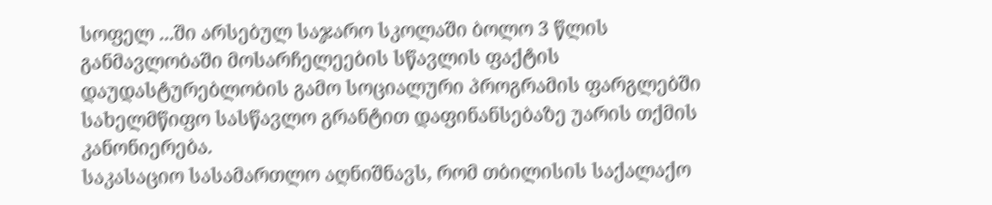სოფელ ...ში არსებულ საჯარო სკოლაში ბოლო 3 წლის განმავლობაში მოსარჩელეების სწავლის ფაქტის დაუდასტურებლობის გამო სოციალური პროგრამის ფარგლებში სახელმწიფო სასწავლო გრანტით დაფინანსებაზე უარის თქმის კანონიერება.
საკასაციო სასამართლო აღნიშნავს, რომ თბილისის საქალაქო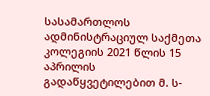სასამართლოს ადმინისტრაციულ საქმეთა კოლეგიის 2021 წლის 15 აპრილის გადაწყვეტილებით მ. ს-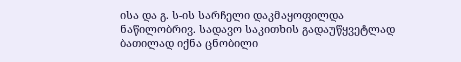ისა და გ. ს-ის სარჩელი დაკმაყოფილდა ნაწილობრივ. სადავო საკითხის გადაუწყვეტლად ბათილად იქნა ცნობილი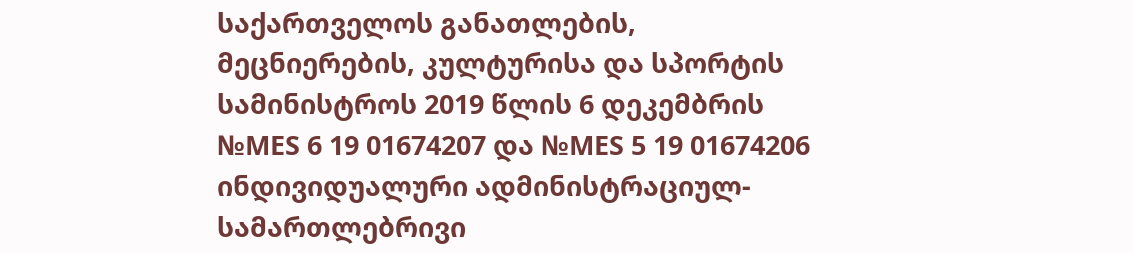საქართველოს განათლების, მეცნიერების, კულტურისა და სპორტის სამინისტროს 2019 წლის 6 დეკემბრის №MES 6 19 01674207 და №MES 5 19 01674206 ინდივიდუალური ადმინისტრაციულ-სამართლებრივი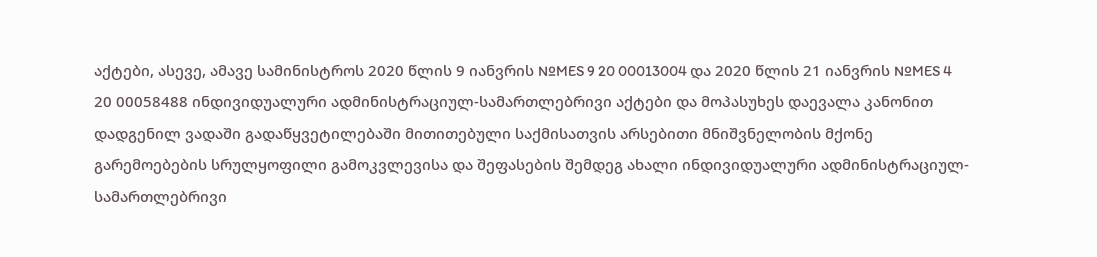აქტები, ასევე, ამავე სამინისტროს 2020 წლის 9 იანვრის №MES 9 20 00013004 და 2020 წლის 21 იანვრის №MES 4 20 00058488 ინდივიდუალური ადმინისტრაციულ-სამართლებრივი აქტები და მოპასუხეს დაევალა კანონით დადგენილ ვადაში გადაწყვეტილებაში მითითებული საქმისათვის არსებითი მნიშვნელობის მქონე გარემოებების სრულყოფილი გამოკვლევისა და შეფასების შემდეგ ახალი ინდივიდუალური ადმინისტრაციულ-სამართლებრივი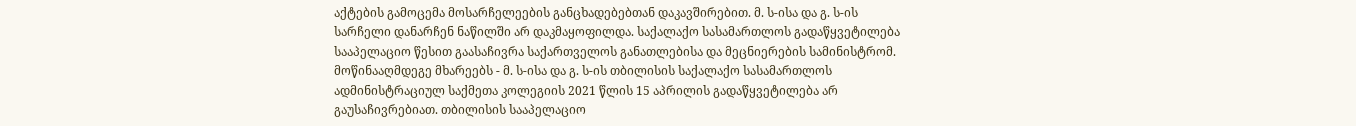აქტების გამოცემა მოსარჩელეების განცხადებებთან დაკავშირებით. მ. ს-ისა და გ. ს-ის სარჩელი დანარჩენ ნაწილში არ დაკმაყოფილდა. საქალაქო სასამართლოს გადაწყვეტილება სააპელაციო წესით გაასაჩივრა საქართველოს განათლებისა და მეცნიერების სამინისტრომ. მოწინააღმდეგე მხარეებს - მ. ს-ისა და გ. ს-ის თბილისის საქალაქო სასამართლოს ადმინისტრაციულ საქმეთა კოლეგიის 2021 წლის 15 აპრილის გადაწყვეტილება არ გაუსაჩივრებიათ. თბილისის სააპელაციო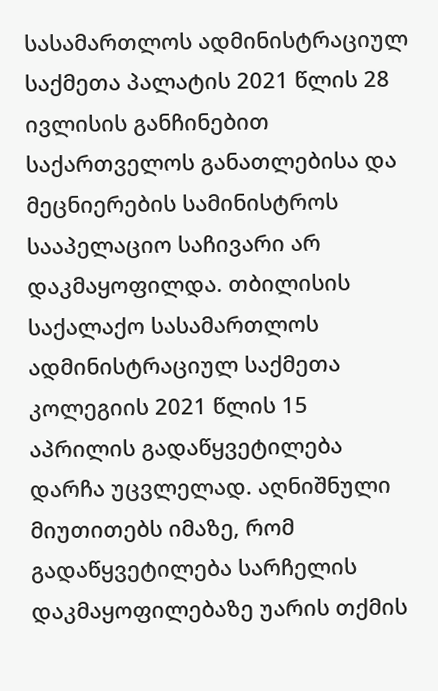სასამართლოს ადმინისტრაციულ საქმეთა პალატის 2021 წლის 28 ივლისის განჩინებით საქართველოს განათლებისა და მეცნიერების სამინისტროს სააპელაციო საჩივარი არ დაკმაყოფილდა. თბილისის საქალაქო სასამართლოს ადმინისტრაციულ საქმეთა კოლეგიის 2021 წლის 15 აპრილის გადაწყვეტილება დარჩა უცვლელად. აღნიშნული მიუთითებს იმაზე, რომ გადაწყვეტილება სარჩელის დაკმაყოფილებაზე უარის თქმის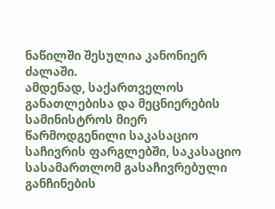ნაწილში შესულია კანონიერ ძალაში.
ამდენად, საქართველოს განათლებისა და მეცნიერების სამინისტროს მიერ წარმოდგენილი საკასაციო საჩივრის ფარგლებში, საკასაციო სასამართლომ გასაჩივრებული განჩინების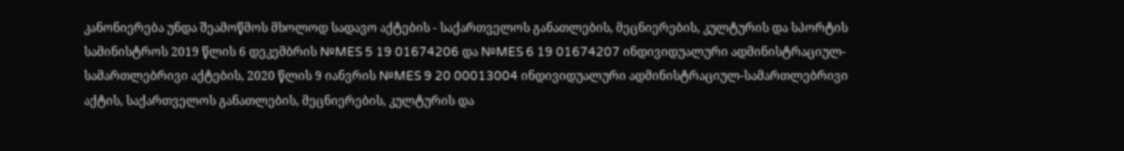კანონიერება უნდა შეამოწმოს მხოლოდ სადავო აქტების - საქართველოს განათლების, მეცნიერების, კულტურის და სპორტის სამინისტროს 2019 წლის 6 დეკემბრის №MES 5 19 01674206 და №MES 6 19 01674207 ინდივიდუალური ადმინისტრაციულ-სამართლებრივი აქტების, 2020 წლის 9 იანვრის №MES 9 20 00013004 ინდივიდუალური ადმინისტრაციულ-სამართლებრივი აქტის, საქართველოს განათლების, მეცნიერების, კულტურის და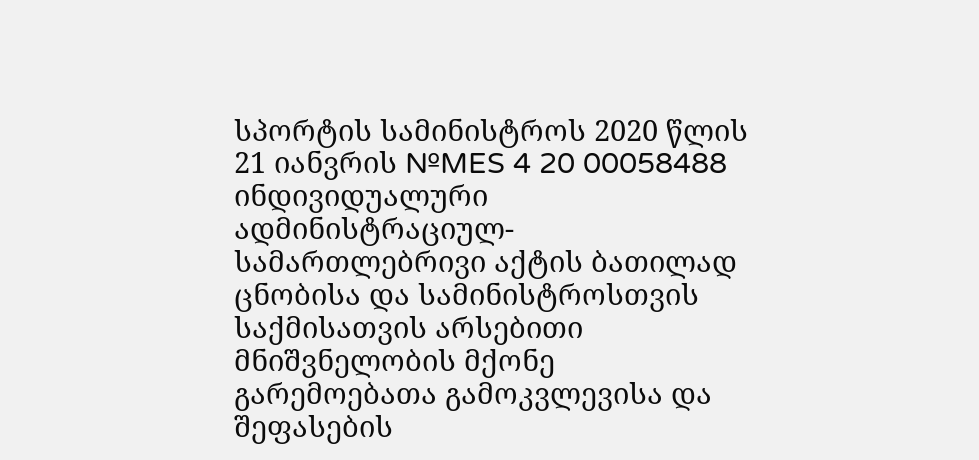სპორტის სამინისტროს 2020 წლის 21 იანვრის №MES 4 20 00058488 ინდივიდუალური ადმინისტრაციულ-სამართლებრივი აქტის ბათილად ცნობისა და სამინისტროსთვის საქმისათვის არსებითი მნიშვნელობის მქონე გარემოებათა გამოკვლევისა და შეფასების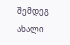შემდეგ ახალი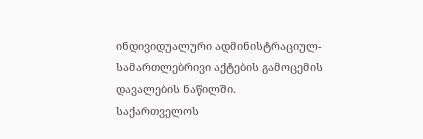ინდივიდუალური ადმინისტრაციულ-სამართლებრივი აქტების გამოცემის დავალების ნაწილში.
საქართველოს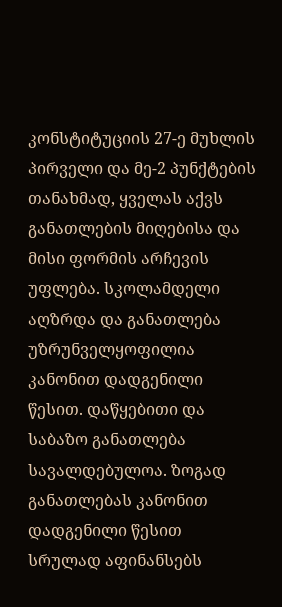კონსტიტუციის 27-ე მუხლის პირველი და მე-2 პუნქტების თანახმად, ყველას აქვს განათლების მიღებისა და მისი ფორმის არჩევის უფლება. სკოლამდელი აღზრდა და განათლება უზრუნველყოფილია კანონით დადგენილი წესით. დაწყებითი და საბაზო განათლება სავალდებულოა. ზოგად განათლებას კანონით დადგენილი წესით სრულად აფინანსებს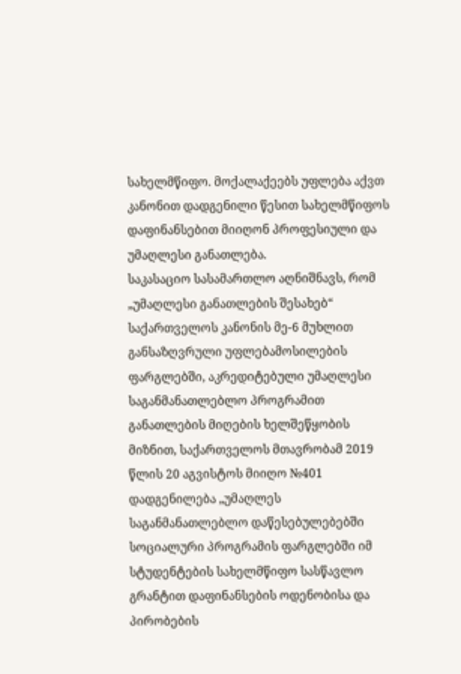სახელმწიფო. მოქალაქეებს უფლება აქვთ კანონით დადგენილი წესით სახელმწიფოს დაფინანსებით მიიღონ პროფესიული და უმაღლესი განათლება.
საკასაციო სასამართლო აღნიშნავს, რომ „უმაღლესი განათლების შესახებ“ საქართველოს კანონის მე-6 მუხლით განსაზღვრული უფლებამოსილების ფარგლებში, აკრედიტებული უმაღლესი საგანმანათლებლო პროგრამით განათლების მიღების ხელშეწყობის მიზნით, საქართველოს მთავრობამ 2019 წლის 20 აგვისტოს მიიღო №401 დადგენილება „უმაღლეს საგანმანათლებლო დაწესებულებებში სოციალური პროგრამის ფარგლებში იმ სტუდენტების სახელმწიფო სასწავლო გრანტით დაფინანსების ოდენობისა და პირობების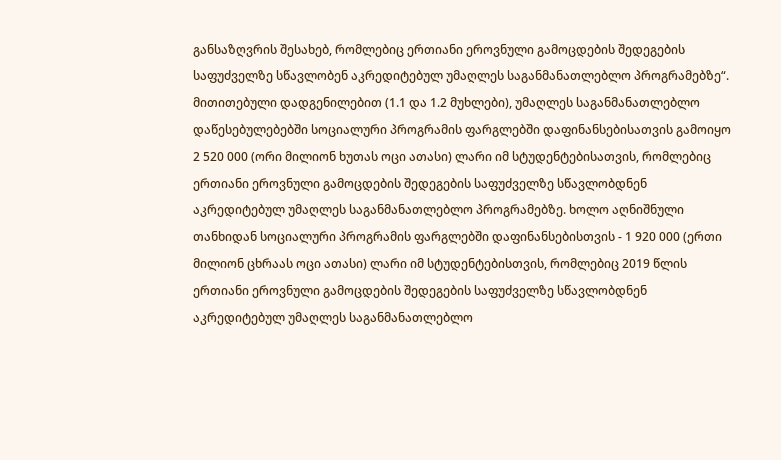განსაზღვრის შესახებ, რომლებიც ერთიანი ეროვნული გამოცდების შედეგების საფუძველზე სწავლობენ აკრედიტებულ უმაღლეს საგანმანათლებლო პროგრამებზე“.
მითითებული დადგენილებით (1.1 და 1.2 მუხლები), უმაღლეს საგანმანათლებლო დაწესებულებებში სოციალური პროგრამის ფარგლებში დაფინანსებისათვის გამოიყო 2 520 000 (ორი მილიონ ხუთას ოცი ათასი) ლარი იმ სტუდენტებისათვის, რომლებიც ერთიანი ეროვნული გამოცდების შედეგების საფუძველზე სწავლობდნენ აკრედიტებულ უმაღლეს საგანმანათლებლო პროგრამებზე. ხოლო აღნიშნული თანხიდან სოციალური პროგრამის ფარგლებში დაფინანსებისთვის - 1 920 000 (ერთი მილიონ ცხრაას ოცი ათასი) ლარი იმ სტუდენტებისთვის, რომლებიც 2019 წლის ერთიანი ეროვნული გამოცდების შედეგების საფუძველზე სწავლობდნენ აკრედიტებულ უმაღლეს საგანმანათლებლო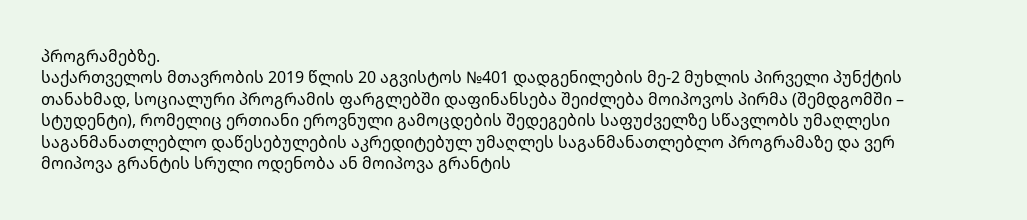პროგრამებზე.
საქართველოს მთავრობის 2019 წლის 20 აგვისტოს №401 დადგენილების მე-2 მუხლის პირველი პუნქტის თანახმად, სოციალური პროგრამის ფარგლებში დაფინანსება შეიძლება მოიპოვოს პირმა (შემდგომში – სტუდენტი), რომელიც ერთიანი ეროვნული გამოცდების შედეგების საფუძველზე სწავლობს უმაღლესი საგანმანათლებლო დაწესებულების აკრედიტებულ უმაღლეს საგანმანათლებლო პროგრამაზე და ვერ მოიპოვა გრანტის სრული ოდენობა ან მოიპოვა გრანტის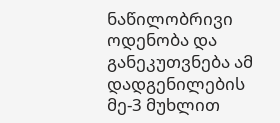ნაწილობრივი ოდენობა და განეკუთვნება ამ დადგენილების მე-3 მუხლით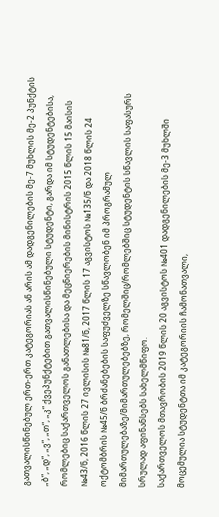გათვალისწინებულ ერთ-ერთ კატეგორიას ან არის ამ დადგენილების მე-7 მუხლის მე-2 პუნქტის „ბ“, „დ“, „ვ“, „თ“, „კ“ ქვეპუნქტებით გათვალისწინებული სტუდენტი, გარდა იმ სტუდენტებისა, რომლებიც საქართველოს განათლებისა და მეცნიერების მინისტრის 2015 წლის 15 მაისის №43/ნ, 2016 წლის 27 ივლისის №81/ნ, 2017 წლის 17 აგვისტოს №135/ნ და 2018 წლის 24 ოქტომბრის №45/ნ ბრძანებების საფუძველზე სწავლობენ იმ პროგრამულ მიმართულებაზე/მიმართულებებზე, რომელშიც/რომლებშიც სტუდენტის სწავლის საფასურს სრულად აფინანსებს სახელმწიფო.
საქართველოს მთავრობის 2019 წლის 20 აგვისტოს №401 დადგენილების მე-3 მუხლში მოცემულია სტუდენტთა იმ კატეგორიის ჩამონათვალი,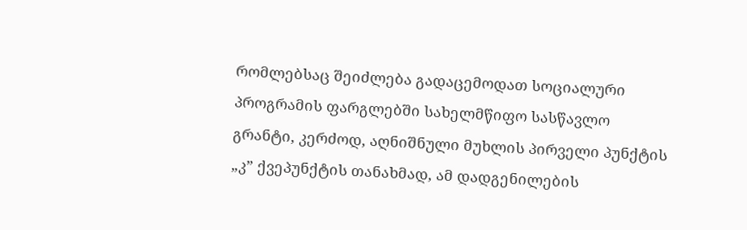რომლებსაც შეიძლება გადაცემოდათ სოციალური პროგრამის ფარგლებში სახელმწიფო სასწავლო გრანტი, კერძოდ, აღნიშნული მუხლის პირველი პუნქტის „კ” ქვეპუნქტის თანახმად, ამ დადგენილების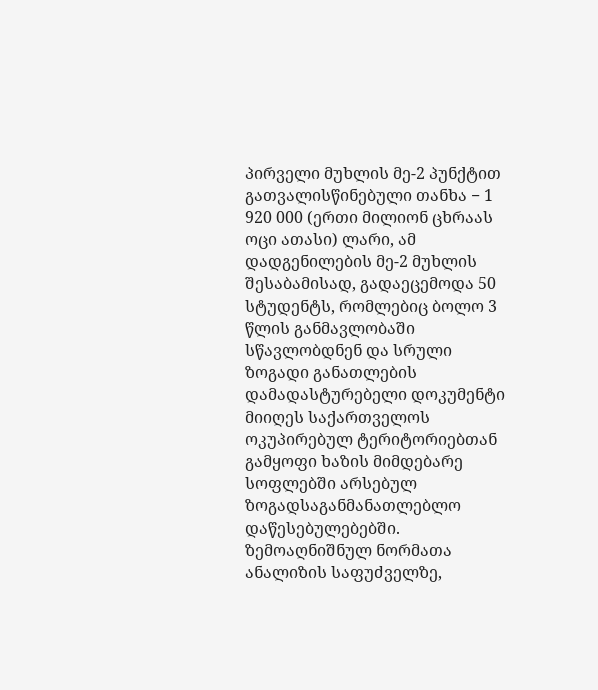პირველი მუხლის მე-2 პუნქტით გათვალისწინებული თანხა − 1 920 000 (ერთი მილიონ ცხრაას ოცი ათასი) ლარი, ამ დადგენილების მე-2 მუხლის შესაბამისად, გადაეცემოდა 50 სტუდენტს, რომლებიც ბოლო 3 წლის განმავლობაში სწავლობდნენ და სრული ზოგადი განათლების დამადასტურებელი დოკუმენტი მიიღეს საქართველოს ოკუპირებულ ტერიტორიებთან გამყოფი ხაზის მიმდებარე სოფლებში არსებულ ზოგადსაგანმანათლებლო დაწესებულებებში.
ზემოაღნიშნულ ნორმათა ანალიზის საფუძველზე,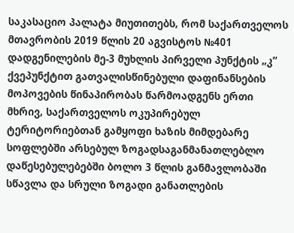საკასაციო პალატა მიუთითებს, რომ საქართველოს მთავრობის 2019 წლის 20 აგვისტოს №401 დადგენილების მე-3 მუხლის პირველი პუნქტის „კ” ქვეპუნქტით გათვალისწინებული დაფინანსების მოპოვების წინაპირობას წარმოადგენს ერთი მხრივ, საქართველოს ოკუპირებულ ტერიტორიებთან გამყოფი ხაზის მიმდებარე სოფლებში არსებულ ზოგადსაგანმანათლებლო დაწესებულებებში ბოლო 3 წლის განმავლობაში სწავლა და სრული ზოგადი განათლების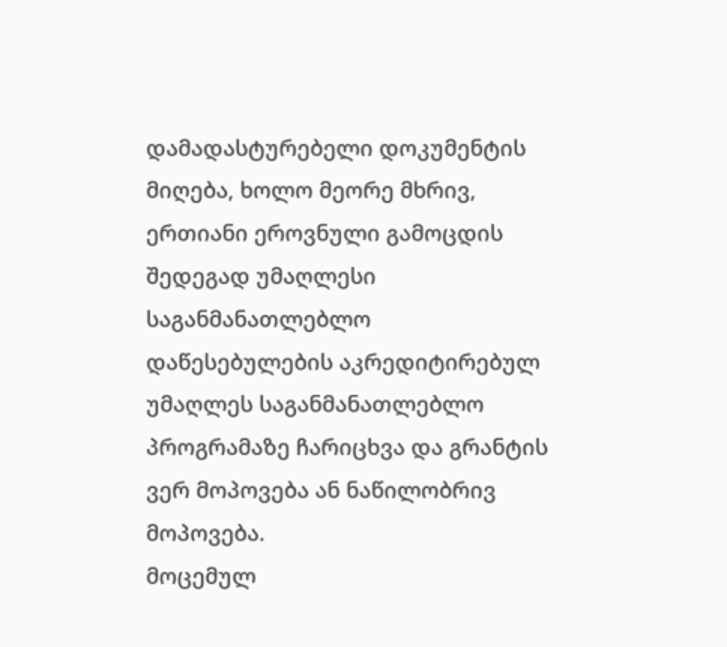დამადასტურებელი დოკუმენტის მიღება, ხოლო მეორე მხრივ, ერთიანი ეროვნული გამოცდის შედეგად უმაღლესი საგანმანათლებლო დაწესებულების აკრედიტირებულ უმაღლეს საგანმანათლებლო პროგრამაზე ჩარიცხვა და გრანტის ვერ მოპოვება ან ნაწილობრივ მოპოვება.
მოცემულ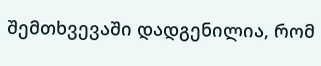შემთხვევაში დადგენილია, რომ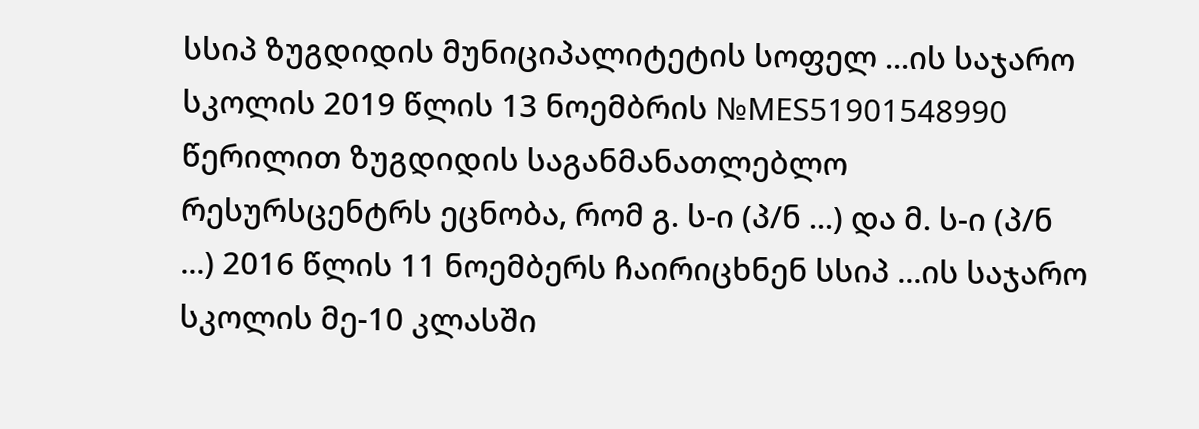სსიპ ზუგდიდის მუნიციპალიტეტის სოფელ ...ის საჯარო სკოლის 2019 წლის 13 ნოემბრის №MES51901548990 წერილით ზუგდიდის საგანმანათლებლო რესურსცენტრს ეცნობა, რომ გ. ს-ი (პ/ნ ...) და მ. ს-ი (პ/ნ ...) 2016 წლის 11 ნოემბერს ჩაირიცხნენ სსიპ ...ის საჯარო სკოლის მე-10 კლასში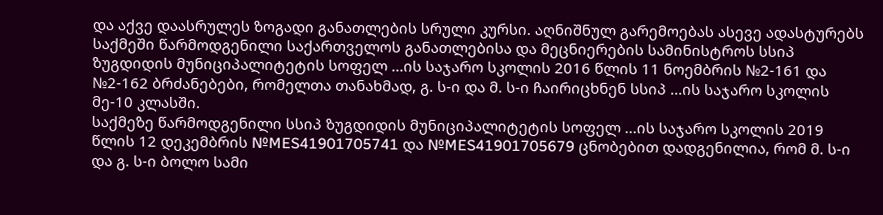და აქვე დაასრულეს ზოგადი განათლების სრული კურსი. აღნიშნულ გარემოებას ასევე ადასტურებს საქმეში წარმოდგენილი საქართველოს განათლებისა და მეცნიერების სამინისტროს სსიპ ზუგდიდის მუნიციპალიტეტის სოფელ ...ის საჯარო სკოლის 2016 წლის 11 ნოემბრის №2-161 და №2-162 ბრძანებები, რომელთა თანახმად, გ. ს-ი და მ. ს-ი ჩაირიცხნენ სსიპ ...ის საჯარო სკოლის მე-10 კლასში.
საქმეზე წარმოდგენილი სსიპ ზუგდიდის მუნიციპალიტეტის სოფელ ...ის საჯარო სკოლის 2019 წლის 12 დეკემბრის №MES41901705741 და №MES41901705679 ცნობებით დადგენილია, რომ მ. ს-ი და გ. ს-ი ბოლო სამი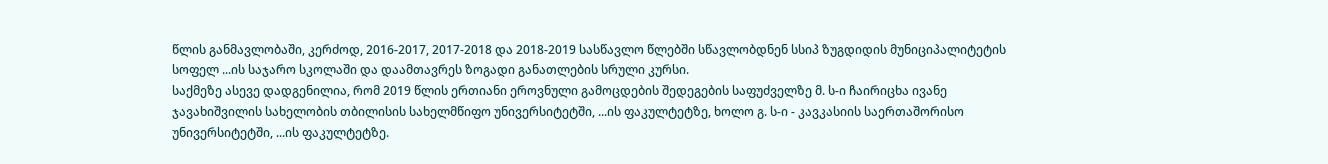წლის განმავლობაში, კერძოდ, 2016-2017, 2017-2018 და 2018-2019 სასწავლო წლებში სწავლობდნენ სსიპ ზუგდიდის მუნიციპალიტეტის სოფელ ...ის საჯარო სკოლაში და დაამთავრეს ზოგადი განათლების სრული კურსი.
საქმეზე ასევე დადგენილია, რომ 2019 წლის ერთიანი ეროვნული გამოცდების შედეგების საფუძველზე მ. ს-ი ჩაირიცხა ივანე ჯავახიშვილის სახელობის თბილისის სახელმწიფო უნივერსიტეტში, ...ის ფაკულტეტზე, ხოლო გ. ს-ი - კავკასიის საერთაშორისო უნივერსიტეტში, ...ის ფაკულტეტზე.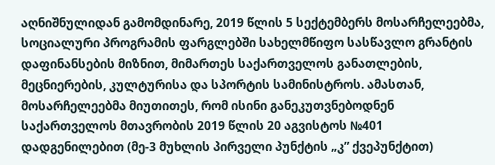აღნიშნულიდან გამომდინარე, 2019 წლის 5 სექტემბერს მოსარჩელეებმა, სოციალური პროგრამის ფარგლებში სახელმწიფო სასწავლო გრანტის დაფინანსების მიზნით, მიმართეს საქართველოს განათლების, მეცნიერების, კულტურისა და სპორტის სამინისტროს. ამასთან, მოსარჩელეებმა მიუთითეს, რომ ისინი განეკუთვნებოდნენ საქართველოს მთავრობის 2019 წლის 20 აგვისტოს №401 დადგენილებით (მე-3 მუხლის პირველი პუნქტის „კ” ქვეპუნქტით)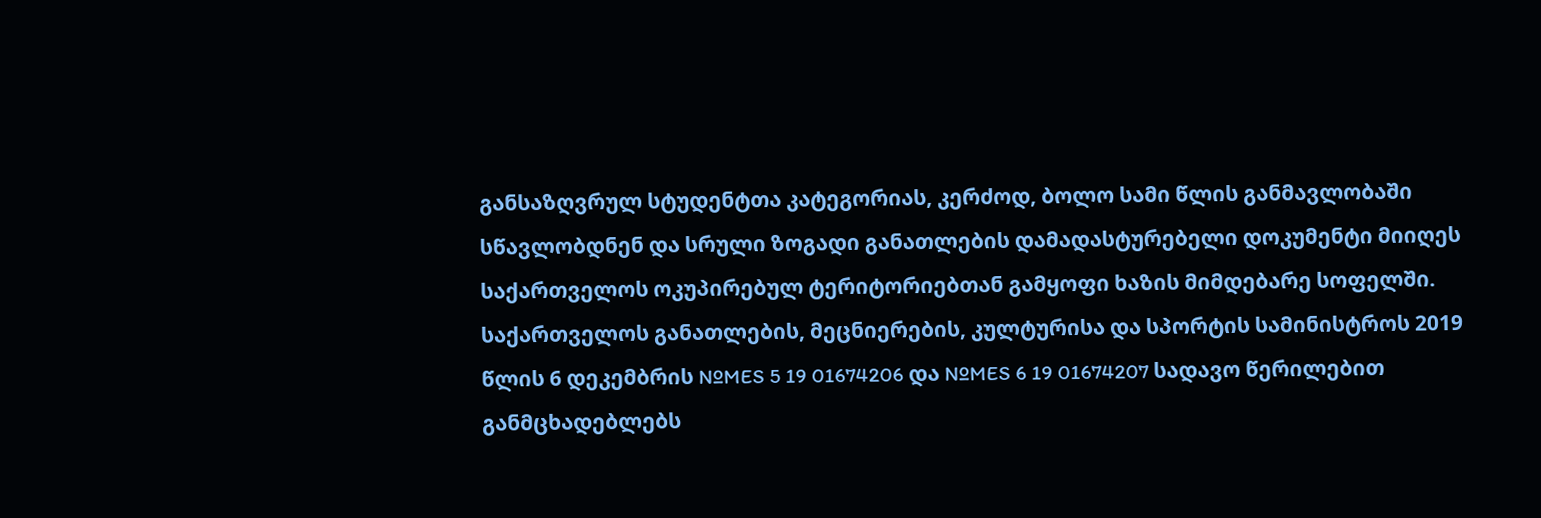განსაზღვრულ სტუდენტთა კატეგორიას, კერძოდ, ბოლო სამი წლის განმავლობაში სწავლობდნენ და სრული ზოგადი განათლების დამადასტურებელი დოკუმენტი მიიღეს საქართველოს ოკუპირებულ ტერიტორიებთან გამყოფი ხაზის მიმდებარე სოფელში.
საქართველოს განათლების, მეცნიერების, კულტურისა და სპორტის სამინისტროს 2019 წლის 6 დეკემბრის №MES 5 19 01674206 და №MES 6 19 01674207 სადავო წერილებით განმცხადებლებს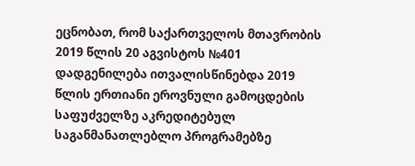ეცნობათ, რომ საქართველოს მთავრობის 2019 წლის 20 აგვისტოს №401 დადგენილება ითვალისწინებდა 2019 წლის ერთიანი ეროვნული გამოცდების საფუძველზე აკრედიტებულ საგანმანათლებლო პროგრამებზე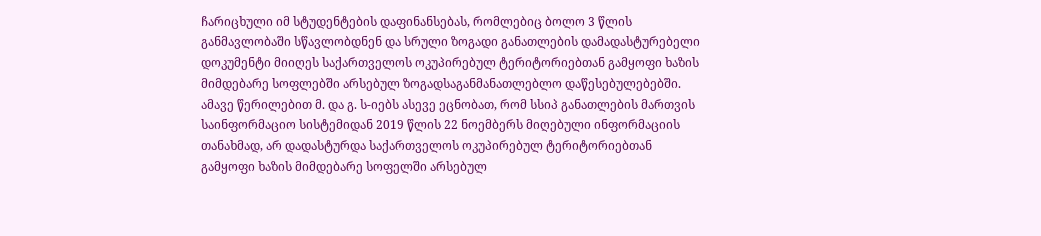ჩარიცხული იმ სტუდენტების დაფინანსებას, რომლებიც ბოლო 3 წლის განმავლობაში სწავლობდნენ და სრული ზოგადი განათლების დამადასტურებელი დოკუმენტი მიიღეს საქართველოს ოკუპირებულ ტერიტორიებთან გამყოფი ხაზის მიმდებარე სოფლებში არსებულ ზოგადსაგანმანათლებლო დაწესებულებებში. ამავე წერილებით მ. და გ. ს-იებს ასევე ეცნობათ, რომ სსიპ განათლების მართვის საინფორმაციო სისტემიდან 2019 წლის 22 ნოემბერს მიღებული ინფორმაციის თანახმად, არ დადასტურდა საქართველოს ოკუპირებულ ტერიტორიებთან გამყოფი ხაზის მიმდებარე სოფელში არსებულ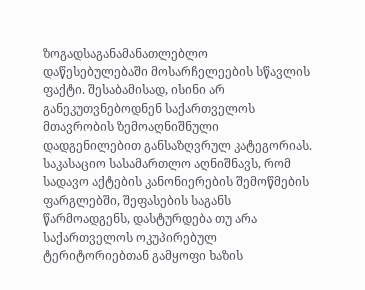ზოგადსაგანამანათლებლო დაწესებულებაში მოსარჩელეების სწავლის ფაქტი. შესაბამისად, ისინი არ განეკუთვნებოდნენ საქართველოს მთავრობის ზემოაღნიშნული დადგენილებით განსაზღვრულ კატეგორიას.
საკასაციო სასამართლო აღნიშნავს, რომ სადავო აქტების კანონიერების შემოწმების ფარგლებში, შეფასების საგანს წარმოადგენს, დასტურდება თუ არა საქართველოს ოკუპირებულ ტერიტორიებთან გამყოფი ხაზის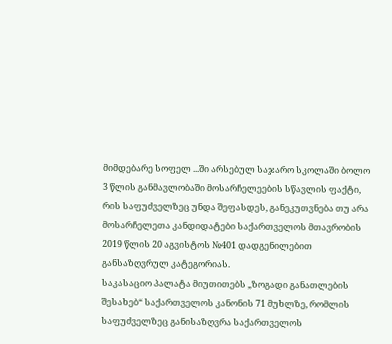მიმდებარე სოფელ ...ში არსებულ საჯარო სკოლაში ბოლო 3 წლის განმავლობაში მოსარჩელეების სწავლის ფაქტი, რის საფუძველზეც უნდა შეფასდეს, განეკუთვნება თუ არა მოსარჩელეთა კანდიდატები საქართველოს მთავრობის 2019 წლის 20 აგვისტოს №401 დადგენილებით განსაზღვრულ კატეგორიას.
საკასაციო პალატა მიუთითებს „ზოგადი განათლების შესახებ“ საქართველოს კანონის 71 მუხლზე, რომლის საფუძველზეც განისაზღვრა საქართველოს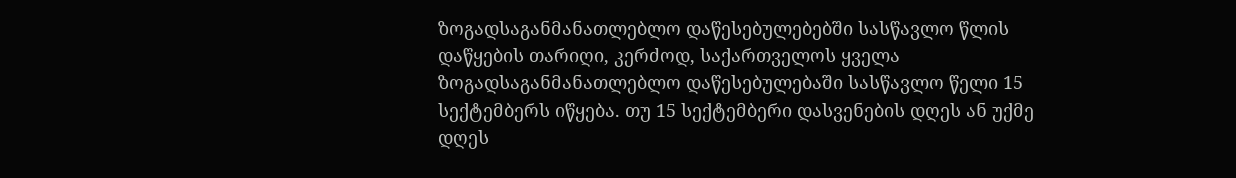ზოგადსაგანმანათლებლო დაწესებულებებში სასწავლო წლის დაწყების თარიღი, კერძოდ, საქართველოს ყველა ზოგადსაგანმანათლებლო დაწესებულებაში სასწავლო წელი 15 სექტემბერს იწყება. თუ 15 სექტემბერი დასვენების დღეს ან უქმე დღეს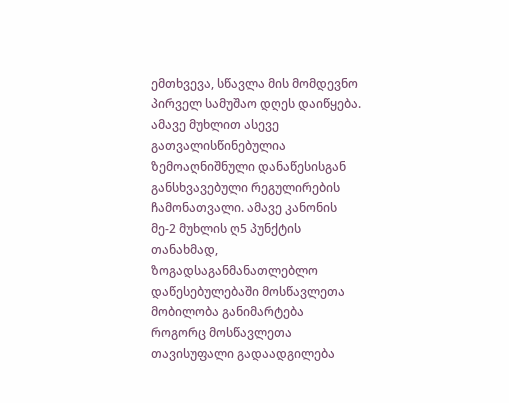ემთხვევა, სწავლა მის მომდევნო პირველ სამუშაო დღეს დაიწყება. ამავე მუხლით ასევე გათვალისწინებულია ზემოაღნიშნული დანაწესისგან განსხვავებული რეგულირების ჩამონათვალი. ამავე კანონის მე-2 მუხლის ღ5 პუნქტის თანახმად, ზოგადსაგანმანათლებლო დაწესებულებაში მოსწავლეთა მობილობა განიმარტება როგორც მოსწავლეთა თავისუფალი გადაადგილება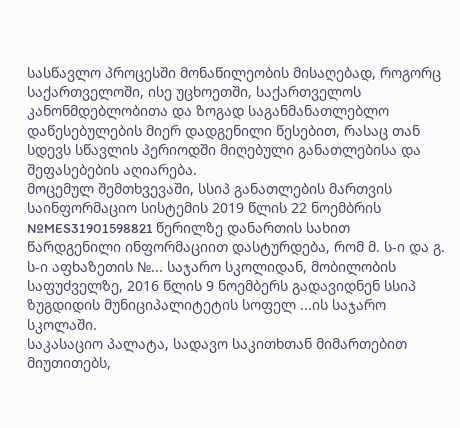სასწავლო პროცესში მონაწილეობის მისაღებად, როგორც საქართველოში, ისე უცხოეთში, საქართველოს კანონმდებლობითა და ზოგად საგანმანათლებლო დაწესებულების მიერ დადგენილი წესებით, რასაც თან სდევს სწავლის პერიოდში მიღებული განათლებისა და შეფასებების აღიარება.
მოცემულ შემთხვევაში, სსიპ განათლების მართვის საინფორმაციო სისტემის 2019 წლის 22 ნოემბრის №MES31901598821 წერილზე დანართის სახით წარდგენილი ინფორმაციით დასტურდება, რომ მ. ს-ი და გ. ს-ი აფხაზეთის №... საჯარო სკოლიდან, მობილობის საფუძველზე, 2016 წლის 9 ნოემბერს გადავიდნენ სსიპ ზუგდიდის მუნიციპალიტეტის სოფელ ...ის საჯარო სკოლაში.
საკასაციო პალატა, სადავო საკითხთან მიმართებით მიუთითებს,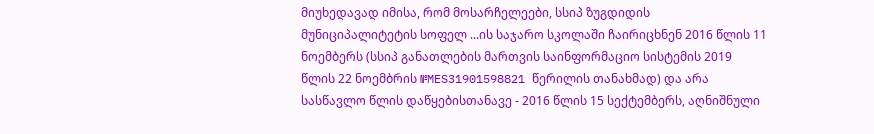მიუხედავად იმისა, რომ მოსარჩელეები, სსიპ ზუგდიდის მუნიციპალიტეტის სოფელ ...ის საჯარო სკოლაში ჩაირიცხნენ 2016 წლის 11 ნოემბერს (სსიპ განათლების მართვის საინფორმაციო სისტემის 2019 წლის 22 ნოემბრის №MES31901598821 წერილის თანახმად) და არა სასწავლო წლის დაწყებისთანავე - 2016 წლის 15 სექტემბერს, აღნიშნული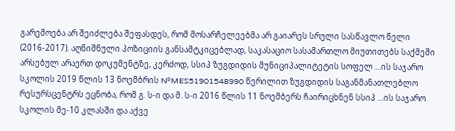გარემოება არ შეიძლება შეფასდეს, რომ მოსარჩელეებმა არ გაიარეს სრული სასწავლო წელი (2016-2017). აღნიშნული პოზიციის განსამტკიცებლად, საკასაციო სასამართლო მიუთითებს საქმეში არსებულ არაერთ დოკუმენტზე, კერძოდ, სსიპ ზუგდიდის მუნიციპალიტეტის სოფელ ...ის საჯარო სკოლის 2019 წლის 13 ნოემბრის №MES51901548990 წერილით ზუგდიდის საგანმანათლებლო რესურსცენტრს ეცნობა, რომ გ. ს-ი და მ. ს-ი 2016 წლის 11 ნოემბერს ჩაირიცხნენ სსიპ ...ის საჯარო სკოლის მე-10 კლასში და აქვე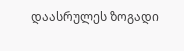დაასრულეს ზოგადი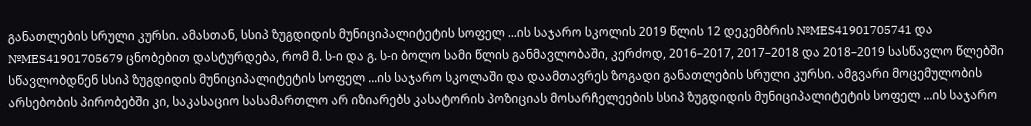განათლების სრული კურსი. ამასთან, სსიპ ზუგდიდის მუნიციპალიტეტის სოფელ ...ის საჯარო სკოლის 2019 წლის 12 დეკემბრის №MES41901705741 და №MES41901705679 ცნობებით დასტურდება, რომ მ. ს-ი და გ. ს-ი ბოლო სამი წლის განმავლობაში, კერძოდ, 2016–2017, 2017–2018 და 2018–2019 სასწავლო წლებში სწავლობდნენ სსიპ ზუგდიდის მუნიციპალიტეტის სოფელ ...ის საჯარო სკოლაში და დაამთავრეს ზოგადი განათლების სრული კურსი. ამგვარი მოცემულობის არსებობის პირობებში კი, საკასაციო სასამართლო არ იზიარებს კასატორის პოზიციას მოსარჩელეების სსიპ ზუგდიდის მუნიციპალიტეტის სოფელ ...ის საჯარო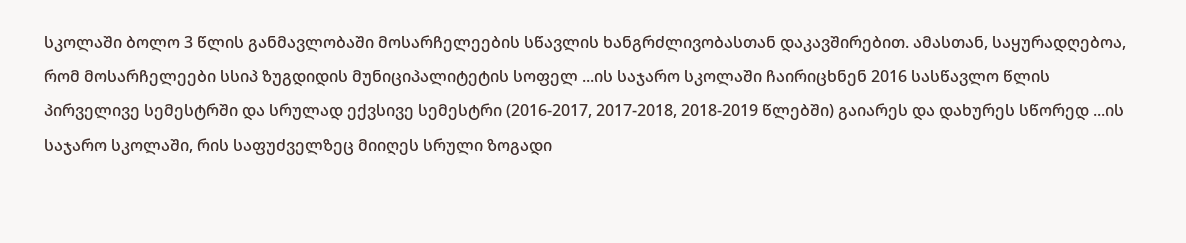სკოლაში ბოლო 3 წლის განმავლობაში მოსარჩელეების სწავლის ხანგრძლივობასთან დაკავშირებით. ამასთან, საყურადღებოა, რომ მოსარჩელეები სსიპ ზუგდიდის მუნიციპალიტეტის სოფელ ...ის საჯარო სკოლაში ჩაირიცხნენ 2016 სასწავლო წლის პირველივე სემესტრში და სრულად ექვსივე სემესტრი (2016-2017, 2017-2018, 2018-2019 წლებში) გაიარეს და დახურეს სწორედ ...ის საჯარო სკოლაში, რის საფუძველზეც მიიღეს სრული ზოგადი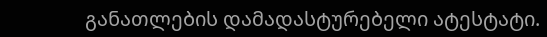განათლების დამადასტურებელი ატესტატი.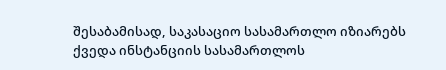შესაბამისად, საკასაციო სასამართლო იზიარებს ქვედა ინსტანციის სასამართლოს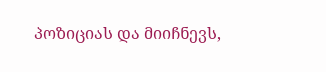პოზიციას და მიიჩნევს,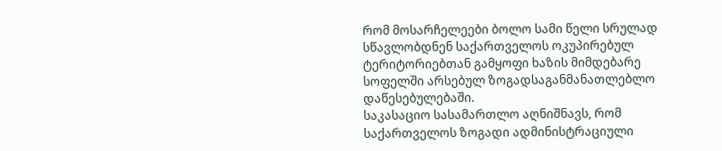რომ მოსარჩელეები ბოლო სამი წელი სრულად სწავლობდნენ საქართველოს ოკუპირებულ ტერიტორიებთან გამყოფი ხაზის მიმდებარე სოფელში არსებულ ზოგადსაგანმანათლებლო დაწესებულებაში.
საკასაციო სასამართლო აღნიშნავს, რომ საქართველოს ზოგადი ადმინისტრაციული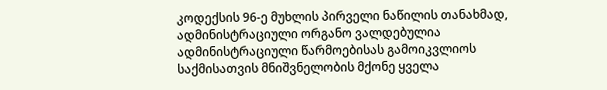კოდექსის 96-ე მუხლის პირველი ნაწილის თანახმად, ადმინისტრაციული ორგანო ვალდებულია ადმინისტრაციული წარმოებისას გამოიკვლიოს საქმისათვის მნიშვნელობის მქონე ყველა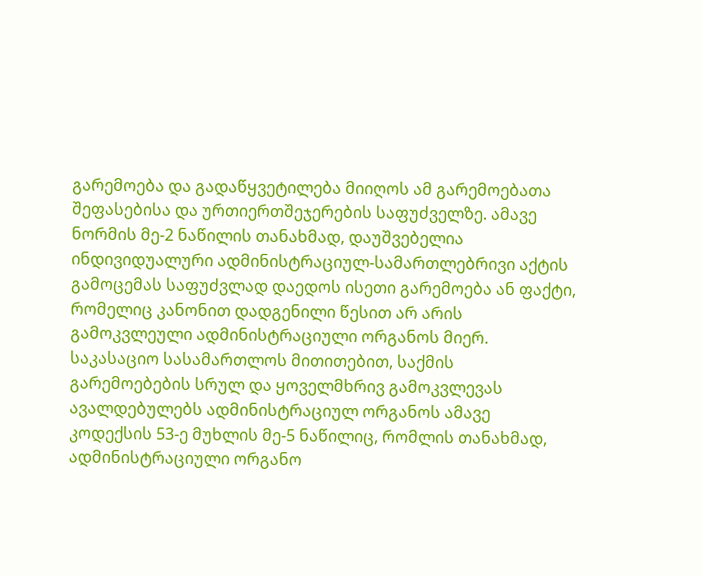გარემოება და გადაწყვეტილება მიიღოს ამ გარემოებათა შეფასებისა და ურთიერთშეჯერების საფუძველზე. ამავე ნორმის მე-2 ნაწილის თანახმად, დაუშვებელია ინდივიდუალური ადმინისტრაციულ-სამართლებრივი აქტის გამოცემას საფუძვლად დაედოს ისეთი გარემოება ან ფაქტი, რომელიც კანონით დადგენილი წესით არ არის გამოკვლეული ადმინისტრაციული ორგანოს მიერ.
საკასაციო სასამართლოს მითითებით, საქმის გარემოებების სრულ და ყოველმხრივ გამოკვლევას ავალდებულებს ადმინისტრაციულ ორგანოს ამავე კოდექსის 53-ე მუხლის მე-5 ნაწილიც, რომლის თანახმად, ადმინისტრაციული ორგანო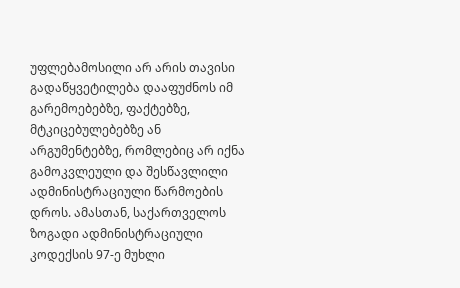უფლებამოსილი არ არის თავისი გადაწყვეტილება დააფუძნოს იმ გარემოებებზე, ფაქტებზე, მტკიცებულებებზე ან არგუმენტებზე, რომლებიც არ იქნა გამოკვლეული და შესწავლილი ადმინისტრაციული წარმოების დროს. ამასთან, საქართველოს ზოგადი ადმინისტრაციული კოდექსის 97-ე მუხლი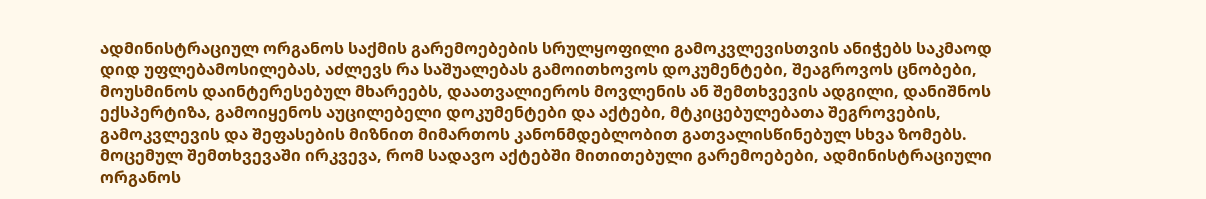ადმინისტრაციულ ორგანოს საქმის გარემოებების სრულყოფილი გამოკვლევისთვის ანიჭებს საკმაოდ დიდ უფლებამოსილებას, აძლევს რა საშუალებას გამოითხოვოს დოკუმენტები, შეაგროვოს ცნობები, მოუსმინოს დაინტერესებულ მხარეებს, დაათვალიეროს მოვლენის ან შემთხვევის ადგილი, დანიშნოს ექსპერტიზა, გამოიყენოს აუცილებელი დოკუმენტები და აქტები, მტკიცებულებათა შეგროვების, გამოკვლევის და შეფასების მიზნით მიმართოს კანონმდებლობით გათვალისწინებულ სხვა ზომებს.
მოცემულ შემთხვევაში ირკვევა, რომ სადავო აქტებში მითითებული გარემოებები, ადმინისტრაციული ორგანოს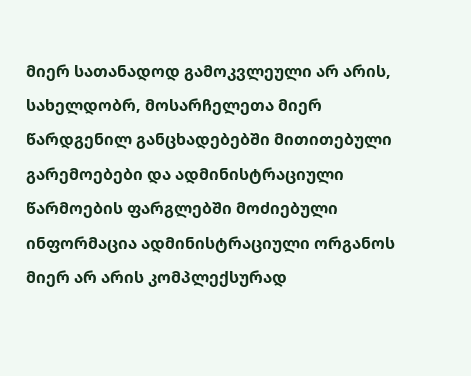მიერ სათანადოდ გამოკვლეული არ არის, სახელდობრ, მოსარჩელეთა მიერ წარდგენილ განცხადებებში მითითებული გარემოებები და ადმინისტრაციული წარმოების ფარგლებში მოძიებული ინფორმაცია ადმინისტრაციული ორგანოს მიერ არ არის კომპლექსურად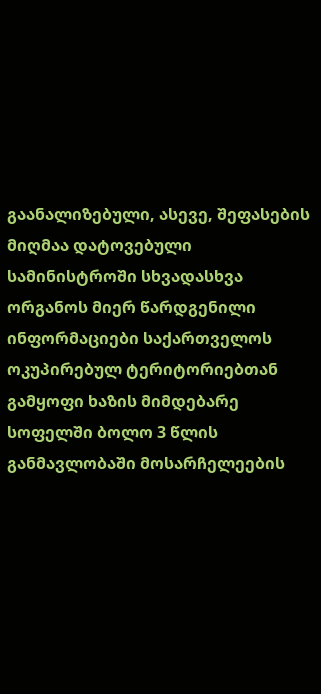გაანალიზებული, ასევე, შეფასების მიღმაა დატოვებული სამინისტროში სხვადასხვა ორგანოს მიერ წარდგენილი ინფორმაციები საქართველოს ოკუპირებულ ტერიტორიებთან გამყოფი ხაზის მიმდებარე სოფელში ბოლო 3 წლის განმავლობაში მოსარჩელეების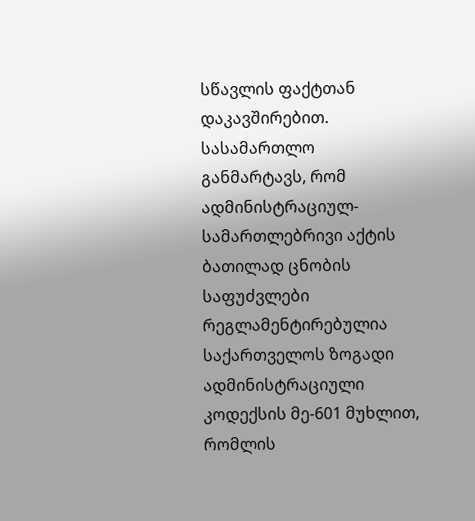სწავლის ფაქტთან დაკავშირებით.
სასამართლო განმარტავს, რომ ადმინისტრაციულ-სამართლებრივი აქტის ბათილად ცნობის საფუძვლები რეგლამენტირებულია საქართველოს ზოგადი ადმინისტრაციული კოდექსის მე-601 მუხლით, რომლის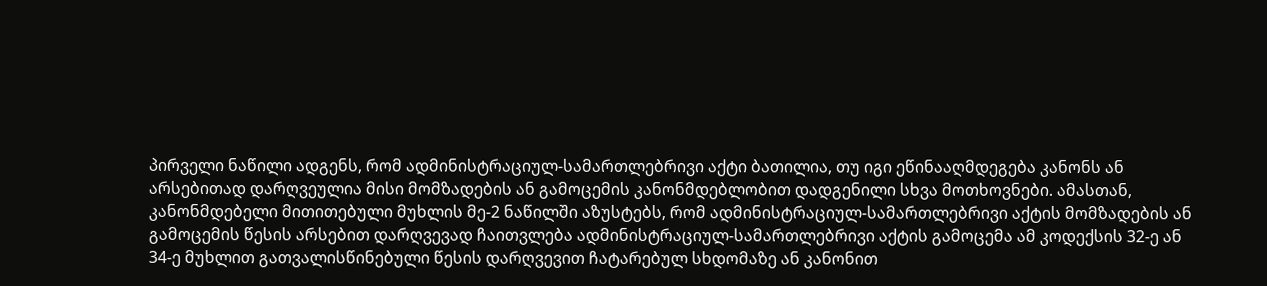პირველი ნაწილი ადგენს, რომ ადმინისტრაციულ-სამართლებრივი აქტი ბათილია, თუ იგი ეწინააღმდეგება კანონს ან არსებითად დარღვეულია მისი მომზადების ან გამოცემის კანონმდებლობით დადგენილი სხვა მოთხოვნები. ამასთან, კანონმდებელი მითითებული მუხლის მე-2 ნაწილში აზუსტებს, რომ ადმინისტრაციულ-სამართლებრივი აქტის მომზადების ან გამოცემის წესის არსებით დარღვევად ჩაითვლება ადმინისტრაციულ-სამართლებრივი აქტის გამოცემა ამ კოდექსის 32-ე ან 34-ე მუხლით გათვალისწინებული წესის დარღვევით ჩატარებულ სხდომაზე ან კანონით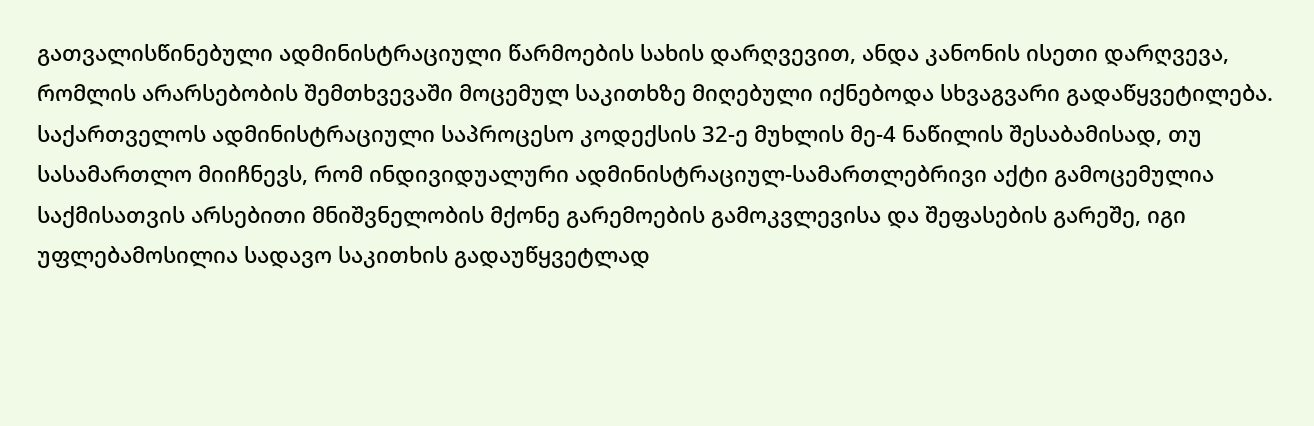გათვალისწინებული ადმინისტრაციული წარმოების სახის დარღვევით, ანდა კანონის ისეთი დარღვევა, რომლის არარსებობის შემთხვევაში მოცემულ საკითხზე მიღებული იქნებოდა სხვაგვარი გადაწყვეტილება.
საქართველოს ადმინისტრაციული საპროცესო კოდექსის 32-ე მუხლის მე-4 ნაწილის შესაბამისად, თუ სასამართლო მიიჩნევს, რომ ინდივიდუალური ადმინისტრაციულ-სამართლებრივი აქტი გამოცემულია საქმისათვის არსებითი მნიშვნელობის მქონე გარემოების გამოკვლევისა და შეფასების გარეშე, იგი უფლებამოსილია სადავო საკითხის გადაუწყვეტლად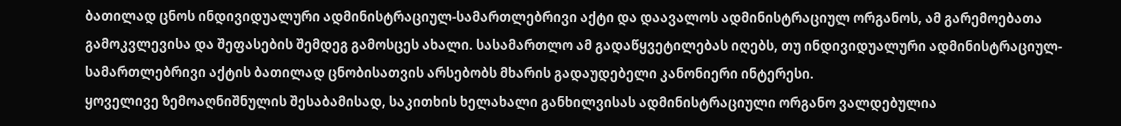ბათილად ცნოს ინდივიდუალური ადმინისტრაციულ-სამართლებრივი აქტი და დაავალოს ადმინისტრაციულ ორგანოს, ამ გარემოებათა გამოკვლევისა და შეფასების შემდეგ გამოსცეს ახალი. სასამართლო ამ გადაწყვეტილებას იღებს, თუ ინდივიდუალური ადმინისტრაციულ-სამართლებრივი აქტის ბათილად ცნობისათვის არსებობს მხარის გადაუდებელი კანონიერი ინტერესი.
ყოველივე ზემოაღნიშნულის შესაბამისად, საკითხის ხელახალი განხილვისას ადმინისტრაციული ორგანო ვალდებულია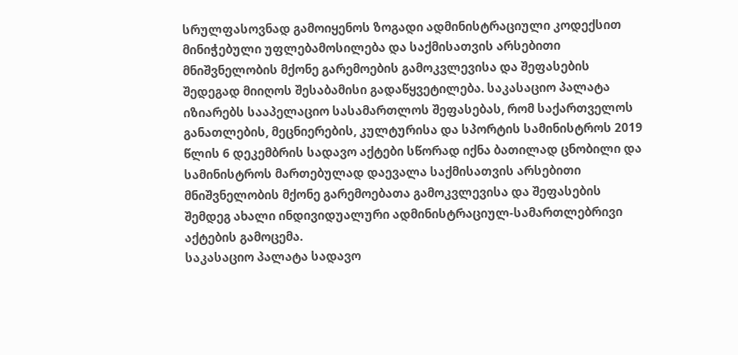სრულფასოვნად გამოიყენოს ზოგადი ადმინისტრაციული კოდექსით მინიჭებული უფლებამოსილება და საქმისათვის არსებითი მნიშვნელობის მქონე გარემოების გამოკვლევისა და შეფასების შედეგად მიიღოს შესაბამისი გადაწყვეტილება. საკასაციო პალატა იზიარებს სააპელაციო სასამართლოს შეფასებას, რომ საქართველოს განათლების, მეცნიერების, კულტურისა და სპორტის სამინისტროს 2019 წლის 6 დეკემბრის სადავო აქტები სწორად იქნა ბათილად ცნობილი და სამინისტროს მართებულად დაევალა საქმისათვის არსებითი მნიშვნელობის მქონე გარემოებათა გამოკვლევისა და შეფასების შემდეგ ახალი ინდივიდუალური ადმინისტრაციულ-სამართლებრივი აქტების გამოცემა.
საკასაციო პალატა სადავო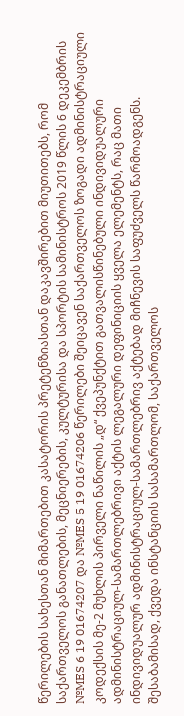წერილების სახესთან მიმართებით კასატორის პრეტენზიასთან დაკავშირებით მიუთითებს, რომ საქართველოს განათლების, მეცნიერების, კულტურისა და სპორტის სამინისტროს 2019 წლის 6 დეკემბრის №MES 6 19 01674207 და №MES 5 19 01674206 წერილები შეიცავენ საქართველოს ზოგადი ადმინისტრაციული კოდექსის მე-2 მუხლის პირველი ნაწილის „დ“ ქვეპუნქტით გათვალისწინებული ინდივიდუალური ადმინისტრაციულ-სამართლებრივი აქტის ლეგალური დეფინიციის ყველა ელემენტს, რაც მათი ინდივიდუალურ ადმინისტრაციულ-სამართლებრივ აქტებად მიჩნევის საფუძველს წარმოადგენს. შესაბამისად, ქვედა ინსტანციის სასამართლომ, საქართველოს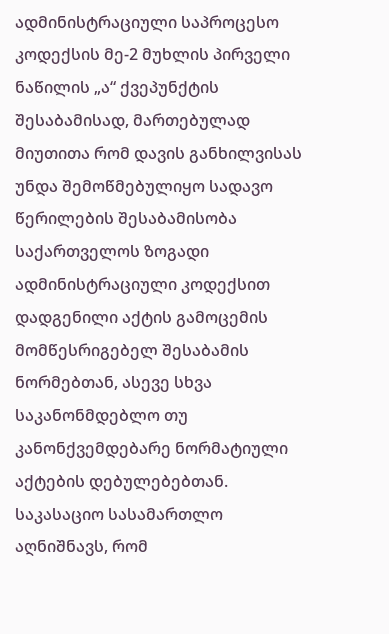ადმინისტრაციული საპროცესო კოდექსის მე-2 მუხლის პირველი ნაწილის „ა“ ქვეპუნქტის შესაბამისად, მართებულად მიუთითა რომ დავის განხილვისას უნდა შემოწმებულიყო სადავო წერილების შესაბამისობა საქართველოს ზოგადი ადმინისტრაციული კოდექსით დადგენილი აქტის გამოცემის მომწესრიგებელ შესაბამის ნორმებთან, ასევე სხვა საკანონმდებლო თუ კანონქვემდებარე ნორმატიული აქტების დებულებებთან.
საკასაციო სასამართლო აღნიშნავს, რომ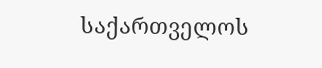საქართველოს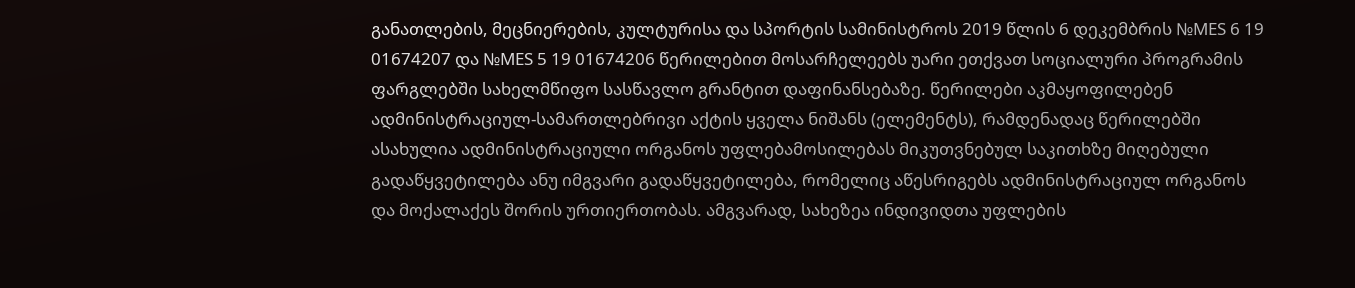განათლების, მეცნიერების, კულტურისა და სპორტის სამინისტროს 2019 წლის 6 დეკემბრის №MES 6 19 01674207 და №MES 5 19 01674206 წერილებით მოსარჩელეებს უარი ეთქვათ სოციალური პროგრამის ფარგლებში სახელმწიფო სასწავლო გრანტით დაფინანსებაზე. წერილები აკმაყოფილებენ ადმინისტრაციულ-სამართლებრივი აქტის ყველა ნიშანს (ელემენტს), რამდენადაც წერილებში ასახულია ადმინისტრაციული ორგანოს უფლებამოსილებას მიკუთვნებულ საკითხზე მიღებული გადაწყვეტილება ანუ იმგვარი გადაწყვეტილება, რომელიც აწესრიგებს ადმინისტრაციულ ორგანოს და მოქალაქეს შორის ურთიერთობას. ამგვარად, სახეზეა ინდივიდთა უფლების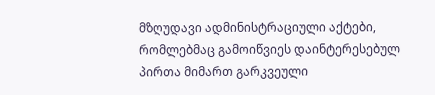მზღუდავი ადმინისტრაციული აქტები, რომლებმაც გამოიწვიეს დაინტერესებულ პირთა მიმართ გარკვეული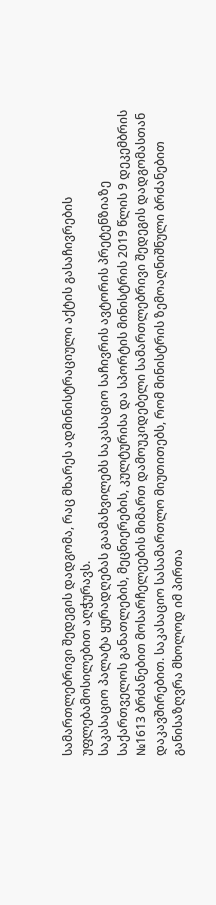სამართლებრივი შედეგის დადგომა, რაც მხარეს ადმინისტრაციული აქტის გასაჩივრების უფლებამოსილებით აღჭურავს.
საკასაციო პალატა ყურადღებას გაამახვილებს საკასაციო საჩივრის ავტორის პრეტენზიაზე საქართველოს განათლების, მეცნიერების, კულტურისა და სპორტის მინისტრის 2019 წლის 9 დეკემბრის №1613 ბრძანებით მოსარჩელეების მიმართ დამოუკიდებელი სამართლებრივი შედეგის დადგომასთან დაკავშირებით. საკასაციო სასამართლო მიუთითებს, რომ მინისტრის ზემოაღნიშნული ბრძანებით განისაზღვრა მხოლოდ იმ პირთა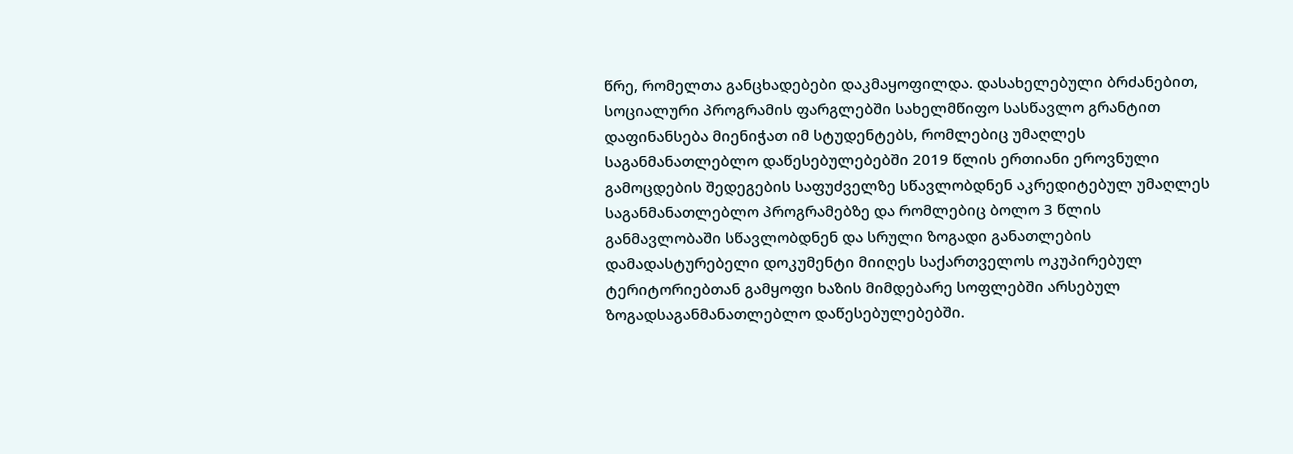წრე, რომელთა განცხადებები დაკმაყოფილდა. დასახელებული ბრძანებით, სოციალური პროგრამის ფარგლებში სახელმწიფო სასწავლო გრანტით დაფინანსება მიენიჭათ იმ სტუდენტებს, რომლებიც უმაღლეს საგანმანათლებლო დაწესებულებებში 2019 წლის ერთიანი ეროვნული გამოცდების შედეგების საფუძველზე სწავლობდნენ აკრედიტებულ უმაღლეს საგანმანათლებლო პროგრამებზე და რომლებიც ბოლო 3 წლის განმავლობაში სწავლობდნენ და სრული ზოგადი განათლების დამადასტურებელი დოკუმენტი მიიღეს საქართველოს ოკუპირებულ ტერიტორიებთან გამყოფი ხაზის მიმდებარე სოფლებში არსებულ ზოგადსაგანმანათლებლო დაწესებულებებში.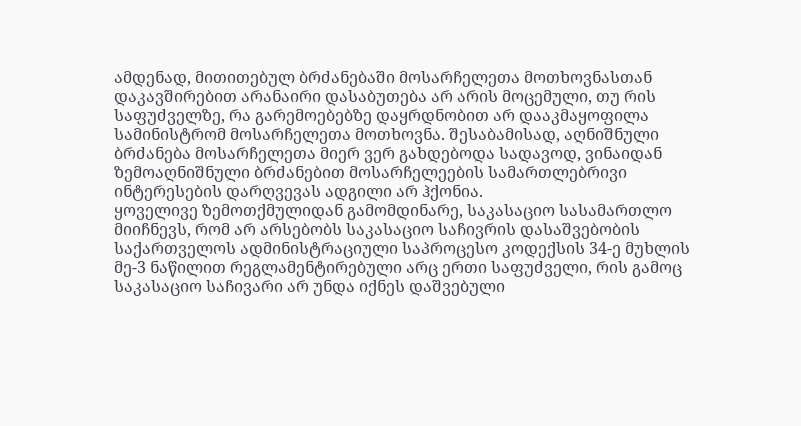ამდენად, მითითებულ ბრძანებაში მოსარჩელეთა მოთხოვნასთან დაკავშირებით არანაირი დასაბუთება არ არის მოცემული, თუ რის საფუძველზე, რა გარემოებებზე დაყრდნობით არ დააკმაყოფილა სამინისტრომ მოსარჩელეთა მოთხოვნა. შესაბამისად, აღნიშნული ბრძანება მოსარჩელეთა მიერ ვერ გახდებოდა სადავოდ, ვინაიდან ზემოაღნიშნული ბრძანებით მოსარჩელეების სამართლებრივი ინტერესების დარღვევას ადგილი არ ჰქონია.
ყოველივე ზემოთქმულიდან გამომდინარე, საკასაციო სასამართლო მიიჩნევს, რომ არ არსებობს საკასაციო საჩივრის დასაშვებობის საქართველოს ადმინისტრაციული საპროცესო კოდექსის 34-ე მუხლის მე-3 ნაწილით რეგლამენტირებული არც ერთი საფუძველი, რის გამოც საკასაციო საჩივარი არ უნდა იქნეს დაშვებული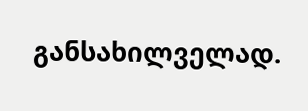განსახილველად.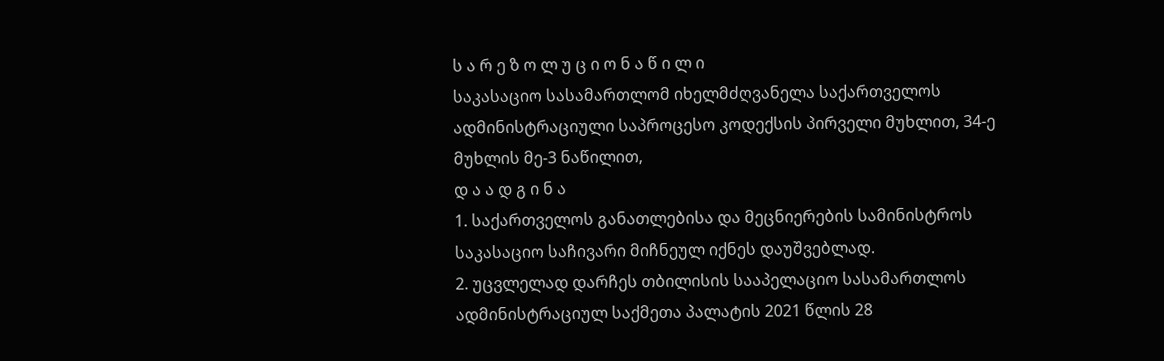ს ა რ ე ზ ო ლ უ ც ი ო ნ ა წ ი ლ ი
საკასაციო სასამართლომ იხელმძღვანელა საქართველოს ადმინისტრაციული საპროცესო კოდექსის პირველი მუხლით, 34-ე მუხლის მე-3 ნაწილით,
დ ა ა დ გ ი ნ ა
1. საქართველოს განათლებისა და მეცნიერების სამინისტროს საკასაციო საჩივარი მიჩნეულ იქნეს დაუშვებლად.
2. უცვლელად დარჩეს თბილისის სააპელაციო სასამართლოს ადმინისტრაციულ საქმეთა პალატის 2021 წლის 28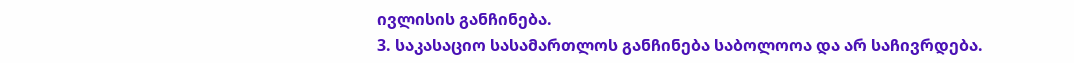ივლისის განჩინება.
3. საკასაციო სასამართლოს განჩინება საბოლოოა და არ საჩივრდება.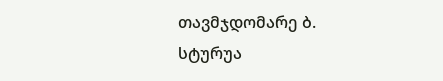თავმჯდომარე ბ. სტურუა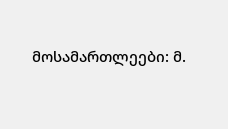მოსამართლეები: მ.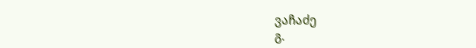ვაჩაძე
გ.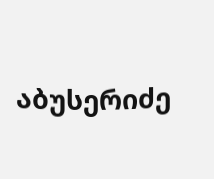აბუსერიძე